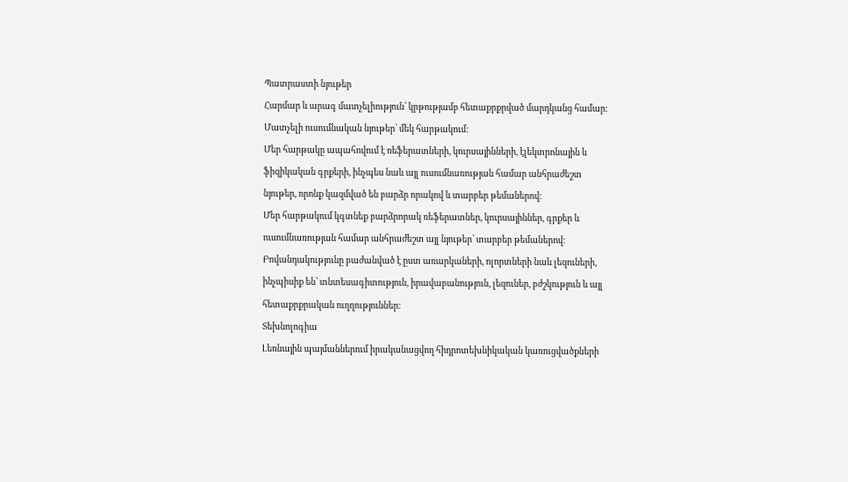Պատրաստի նյութեր
Հարմար և արագ մատչելիություն՝ կրթությամբ հետաքրքրված մարդկանց համար։
Մատչելի ուսումնական նյութեր՝ մեկ հարթակում։
Մեր հարթակը ապահովում է ռեֆերատների, կուրսայինների, էլեկտրոնային և ֆիզիկական գրքերի, ինչպես նաև այլ ուսումնառության համար անհրաժեշտ նյութեր, որոնք կազմված են բարձր որակով և տարբեր թեմաներով։
Մեր հարթակում կգտնեք բարձրորակ ռեֆերատներ, կուրսայիններ, գրքեր և ուսումնառության համար անհրաժեշտ այլ նյութեր՝ տարբեր թեմաներով։
Բովանդակությունը բաժանված է ըստ առարկաների, ոլորտների նաև լեզուների, ինչպիսիք են՝ տնտեսագիտություն, իրավաբանություն, լեզուներ, բժշկություն և այլ հետաքրքրական ուղղություններ։
Տեխնոլոգիա
Լեռնային պայմաններում իրականացվող հիդրոտեխնիկական կառուցվածքների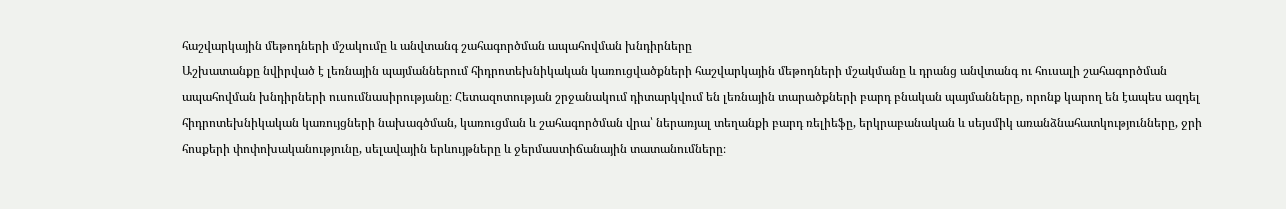հաշվարկային մեթոդների մշակումը և անվտանգ շահագործման ապահովման խնդիրները
Աշխատանքը նվիրված է լեռնային պայմաններում հիդրոտեխնիկական կառուցվածքների հաշվարկային մեթոդների մշակմանը և դրանց անվտանգ ու հուսալի շահագործման ապահովման խնդիրների ուսումնասիրությանը։ Հետազոտության շրջանակում դիտարկվում են լեռնային տարածքների բարդ բնական պայմանները, որոնք կարող են էապես ազդել հիդրոտեխնիկական կառույցների նախագծման, կառուցման և շահագործման վրա՝ ներառյալ տեղանքի բարդ ռելիեֆը, երկրաբանական և սեյսմիկ առանձնահատկությունները, ջրի հոսքերի փոփոխականությունը, սելավային երևույթները և ջերմաստիճանային տատանումները։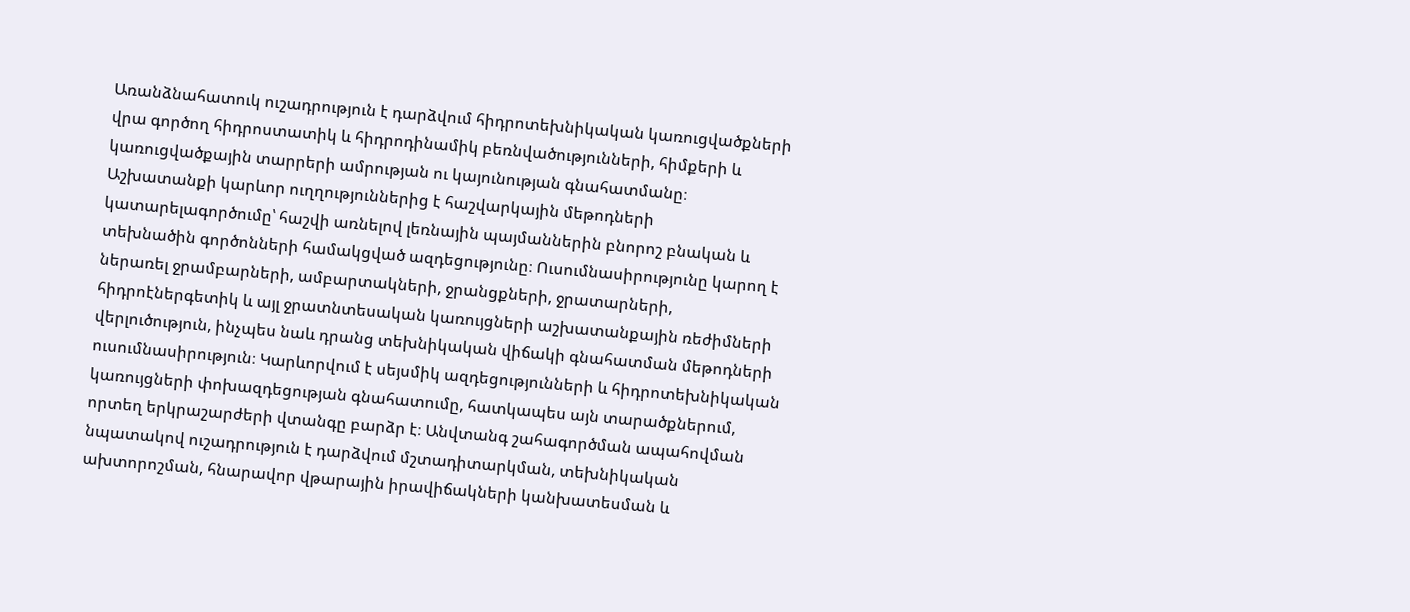Առանձնահատուկ ուշադրություն է դարձվում հիդրոտեխնիկական կառուցվածքների վրա գործող հիդրոստատիկ և հիդրոդինամիկ բեռնվածությունների, հիմքերի և կառուցվածքային տարրերի ամրության ու կայունության գնահատմանը։ Աշխատանքի կարևոր ուղղություններից է հաշվարկային մեթոդների կատարելագործումը՝ հաշվի առնելով լեռնային պայմաններին բնորոշ բնական և տեխնածին գործոնների համակցված ազդեցությունը։ Ուսումնասիրությունը կարող է ներառել ջրամբարների, ամբարտակների, ջրանցքների, ջրատարների, հիդրոէներգետիկ և այլ ջրատնտեսական կառույցների աշխատանքային ռեժիմների վերլուծություն, ինչպես նաև դրանց տեխնիկական վիճակի գնահատման մեթոդների ուսումնասիրություն։ Կարևորվում է սեյսմիկ ազդեցությունների և հիդրոտեխնիկական կառույցների փոխազդեցության գնահատումը, հատկապես այն տարածքներում, որտեղ երկրաշարժերի վտանգը բարձր է։ Անվտանգ շահագործման ապահովման նպատակով ուշադրություն է դարձվում մշտադիտարկման, տեխնիկական ախտորոշման, հնարավոր վթարային իրավիճակների կանխատեսման և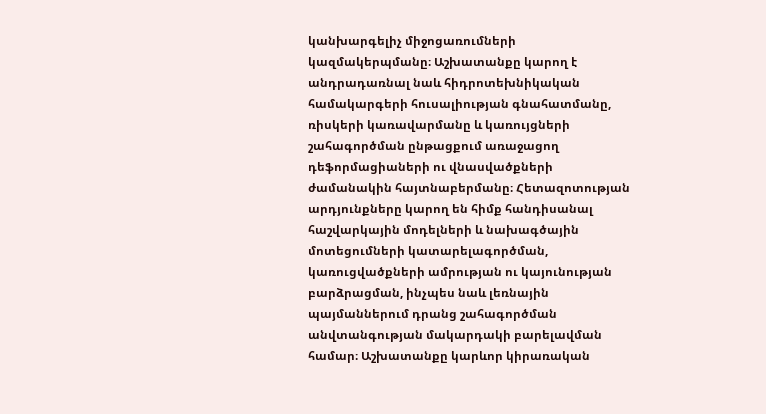կանխարգելիչ միջոցառումների կազմակերպմանը։ Աշխատանքը կարող է անդրադառնալ նաև հիդրոտեխնիկական համակարգերի հուսալիության գնահատմանը, ռիսկերի կառավարմանը և կառույցների շահագործման ընթացքում առաջացող դեֆորմացիաների ու վնասվածքների ժամանակին հայտնաբերմանը։ Հետազոտության արդյունքները կարող են հիմք հանդիսանալ հաշվարկային մոդելների և նախագծային մոտեցումների կատարելագործման, կառուցվածքների ամրության ու կայունության բարձրացման, ինչպես նաև լեռնային պայմաններում դրանց շահագործման անվտանգության մակարդակի բարելավման համար։ Աշխատանքը կարևոր կիրառական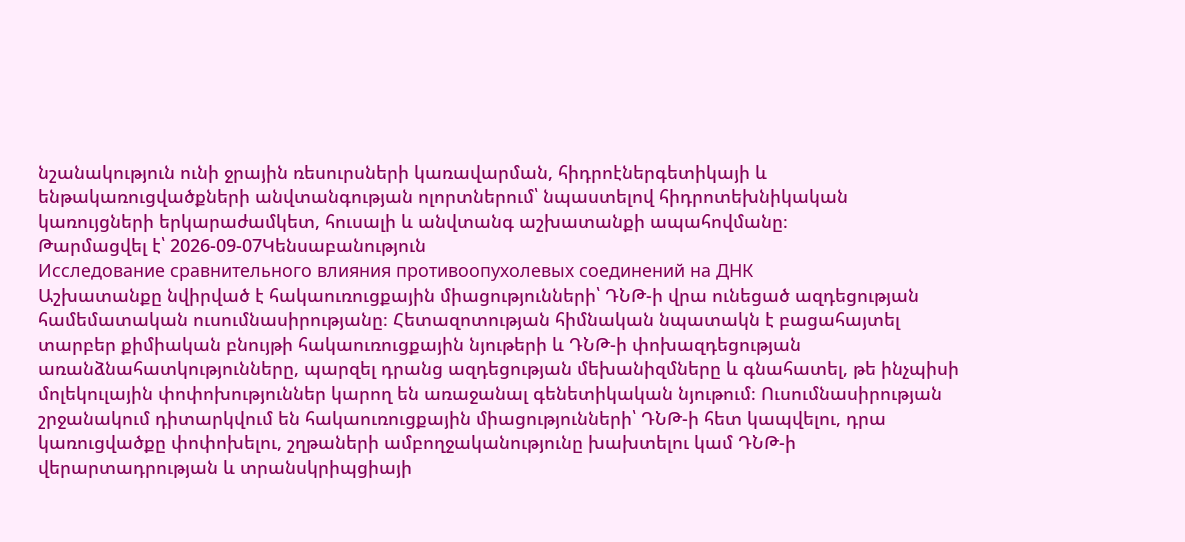նշանակություն ունի ջրային ռեսուրսների կառավարման, հիդրոէներգետիկայի և ենթակառուցվածքների անվտանգության ոլորտներում՝ նպաստելով հիդրոտեխնիկական կառույցների երկարաժամկետ, հուսալի և անվտանգ աշխատանքի ապահովմանը։
Թարմացվել է՝ 2026-09-07Կենսաբանություն
Исследование сравнительного влияния противоопухолевых соединений на ДНК
Աշխատանքը նվիրված է հակաուռուցքային միացությունների՝ ԴՆԹ-ի վրա ունեցած ազդեցության համեմատական ուսումնասիրությանը։ Հետազոտության հիմնական նպատակն է բացահայտել տարբեր քիմիական բնույթի հակաուռուցքային նյութերի և ԴՆԹ-ի փոխազդեցության առանձնահատկությունները, պարզել դրանց ազդեցության մեխանիզմները և գնահատել, թե ինչպիսի մոլեկուլային փոփոխություններ կարող են առաջանալ գենետիկական նյութում։ Ուսումնասիրության շրջանակում դիտարկվում են հակաուռուցքային միացությունների՝ ԴՆԹ-ի հետ կապվելու, դրա կառուցվածքը փոփոխելու, շղթաների ամբողջականությունը խախտելու կամ ԴՆԹ-ի վերարտադրության և տրանսկրիպցիայի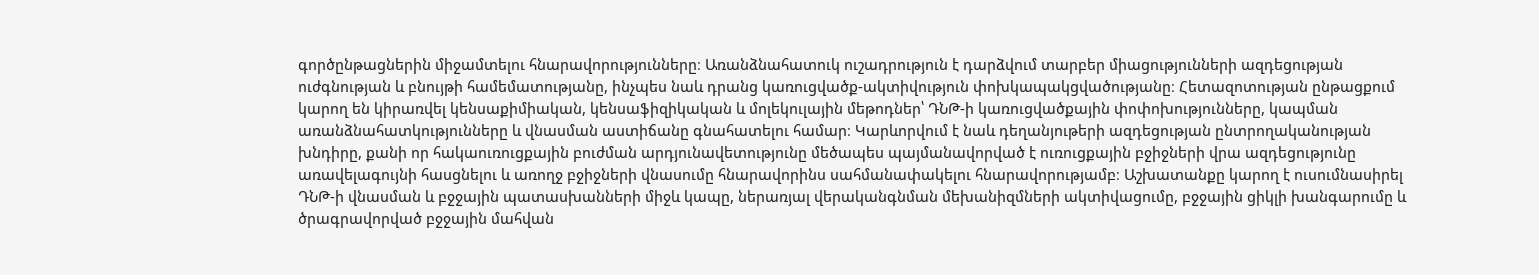գործընթացներին միջամտելու հնարավորությունները։ Առանձնահատուկ ուշադրություն է դարձվում տարբեր միացությունների ազդեցության ուժգնության և բնույթի համեմատությանը, ինչպես նաև դրանց կառուցվածք-ակտիվություն փոխկապակցվածությանը։ Հետազոտության ընթացքում կարող են կիրառվել կենսաքիմիական, կենսաֆիզիկական և մոլեկուլային մեթոդներ՝ ԴՆԹ-ի կառուցվածքային փոփոխությունները, կապման առանձնահատկությունները և վնասման աստիճանը գնահատելու համար։ Կարևորվում է նաև դեղանյութերի ազդեցության ընտրողականության խնդիրը, քանի որ հակաուռուցքային բուժման արդյունավետությունը մեծապես պայմանավորված է ուռուցքային բջիջների վրա ազդեցությունը առավելագույնի հասցնելու և առողջ բջիջների վնասումը հնարավորինս սահմանափակելու հնարավորությամբ։ Աշխատանքը կարող է ուսումնասիրել ԴՆԹ-ի վնասման և բջջային պատասխանների միջև կապը, ներառյալ վերականգնման մեխանիզմների ակտիվացումը, բջջային ցիկլի խանգարումը և ծրագրավորված բջջային մահվան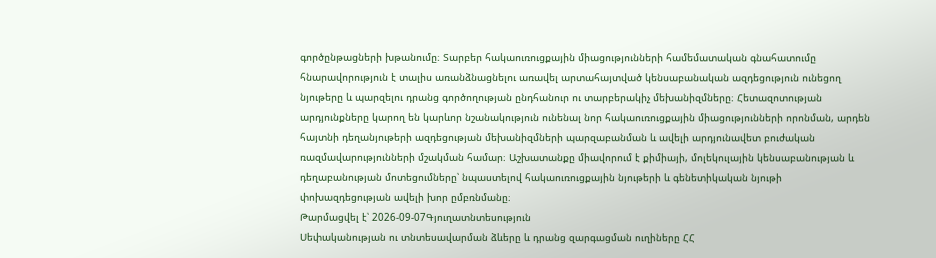գործընթացների խթանումը։ Տարբեր հակաուռուցքային միացությունների համեմատական գնահատումը հնարավորություն է տալիս առանձնացնելու առավել արտահայտված կենսաբանական ազդեցություն ունեցող նյութերը և պարզելու դրանց գործողության ընդհանուր ու տարբերակիչ մեխանիզմները։ Հետազոտության արդյունքները կարող են կարևոր նշանակություն ունենալ նոր հակաուռուցքային միացությունների որոնման, արդեն հայտնի դեղանյութերի ազդեցության մեխանիզմների պարզաբանման և ավելի արդյունավետ բուժական ռազմավարությունների մշակման համար։ Աշխատանքը միավորում է քիմիայի, մոլեկուլային կենսաբանության և դեղաբանության մոտեցումները՝ նպաստելով հակաուռուցքային նյութերի և գենետիկական նյութի փոխազդեցության ավելի խոր ըմբռնմանը։
Թարմացվել է՝ 2026-09-07Գյուղատնտեսություն
Սեփականության ու տնտեսավարման ձևերը և դրանց զարգացման ուղիները ՀՀ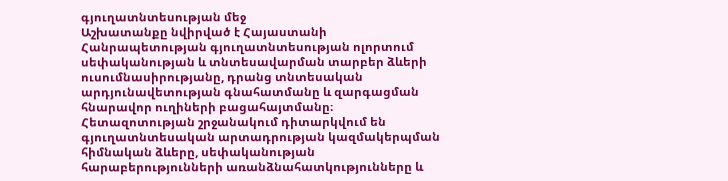գյուղատնտեսության մեջ
Աշխատանքը նվիրված է Հայաստանի Հանրապետության գյուղատնտեսության ոլորտում սեփականության և տնտեսավարման տարբեր ձևերի ուսումնասիրությանը, դրանց տնտեսական արդյունավետության գնահատմանը և զարգացման հնարավոր ուղիների բացահայտմանը։ Հետազոտության շրջանակում դիտարկվում են գյուղատնտեսական արտադրության կազմակերպման հիմնական ձևերը, սեփականության հարաբերությունների առանձնահատկությունները և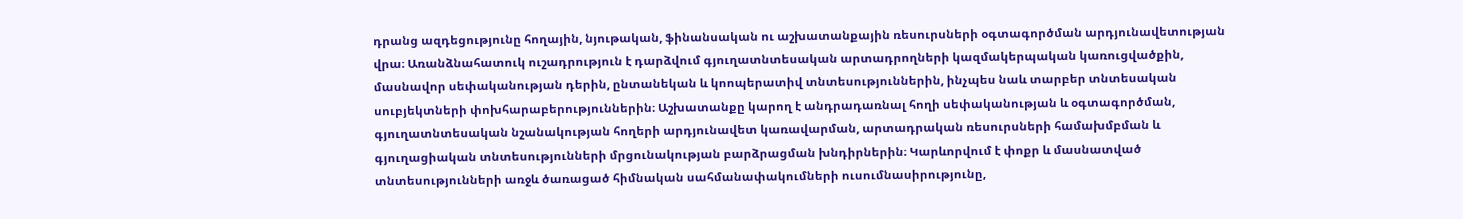դրանց ազդեցությունը հողային, նյութական, ֆինանսական ու աշխատանքային ռեսուրսների օգտագործման արդյունավետության վրա։ Առանձնահատուկ ուշադրություն է դարձվում գյուղատնտեսական արտադրողների կազմակերպական կառուցվածքին, մասնավոր սեփականության դերին, ընտանեկան և կոոպերատիվ տնտեսություններին, ինչպես նաև տարբեր տնտեսական սուբյեկտների փոխհարաբերություններին։ Աշխատանքը կարող է անդրադառնալ հողի սեփականության և օգտագործման, գյուղատնտեսական նշանակության հողերի արդյունավետ կառավարման, արտադրական ռեսուրսների համախմբման և գյուղացիական տնտեսությունների մրցունակության բարձրացման խնդիրներին։ Կարևորվում է փոքր և մասնատված տնտեսությունների առջև ծառացած հիմնական սահմանափակումների ուսումնասիրությունը,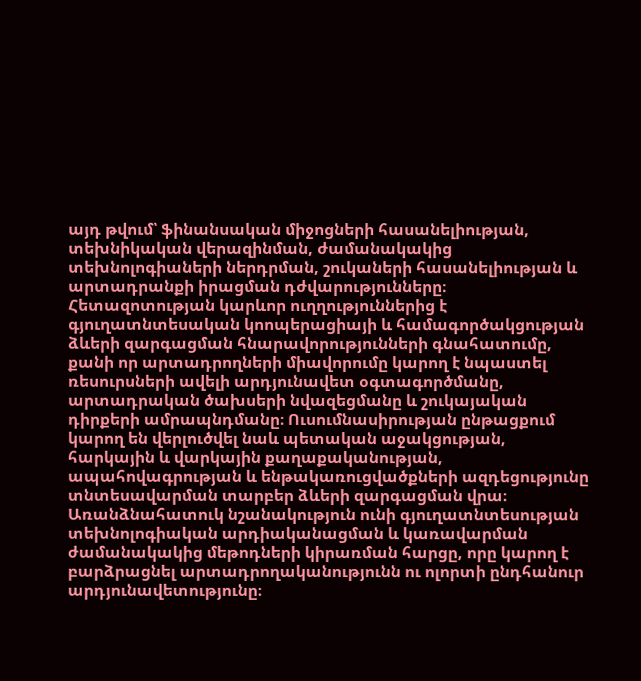այդ թվում՝ ֆինանսական միջոցների հասանելիության, տեխնիկական վերազինման, ժամանակակից տեխնոլոգիաների ներդրման, շուկաների հասանելիության և արտադրանքի իրացման դժվարությունները։ Հետազոտության կարևոր ուղղություններից է գյուղատնտեսական կոոպերացիայի և համագործակցության ձևերի զարգացման հնարավորությունների գնահատումը, քանի որ արտադրողների միավորումը կարող է նպաստել ռեսուրսների ավելի արդյունավետ օգտագործմանը, արտադրական ծախսերի նվազեցմանը և շուկայական դիրքերի ամրապնդմանը։ Ուսումնասիրության ընթացքում կարող են վերլուծվել նաև պետական աջակցության, հարկային և վարկային քաղաքականության, ապահովագրության և ենթակառուցվածքների ազդեցությունը տնտեսավարման տարբեր ձևերի զարգացման վրա։ Առանձնահատուկ նշանակություն ունի գյուղատնտեսության տեխնոլոգիական արդիականացման և կառավարման ժամանակակից մեթոդների կիրառման հարցը, որը կարող է բարձրացնել արտադրողականությունն ու ոլորտի ընդհանուր արդյունավետությունը։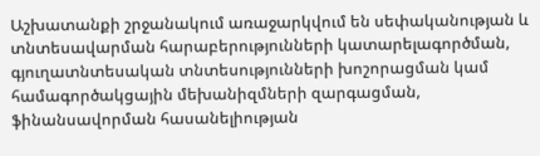Աշխատանքի շրջանակում առաջարկվում են սեփականության և տնտեսավարման հարաբերությունների կատարելագործման, գյուղատնտեսական տնտեսությունների խոշորացման կամ համագործակցային մեխանիզմների զարգացման, ֆինանսավորման հասանելիության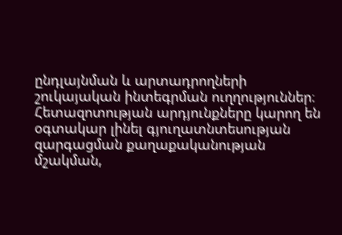ընդլայնման և արտադրողների շուկայական ինտեգրման ուղղություններ։ Հետազոտության արդյունքները կարող են օգտակար լինել գյուղատնտեսության զարգացման քաղաքականության մշակման,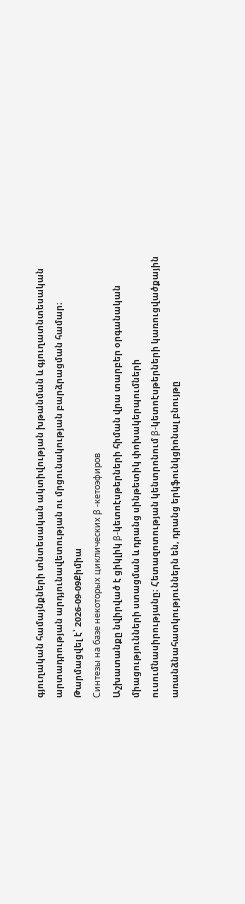գյուղական համայնքների տնտեսական ակտիվության խթանման և գյուղատնտեսական արտադրության արդյունավետության ու մրցունակության բարձրացման համար։
Թարմացվել է՝ 2026-09-09Քիմիա
Синтезы на базе некоторых циклических β -кетоэфиров
Աշխատանքը նվիրված է ցիկլիկ β-կետոէսթերների հիման վրա տարբեր օրգանական միացությունների ստացման և դրանց սինթետիկ փոխակերպումների ուսումնասիրությանը։ Հետազոտության կենտրոնում β-կետոէսթերների կառուցվածքային առանձնահատկություններն են, դրանց երկֆունկցիոնալ բնույթը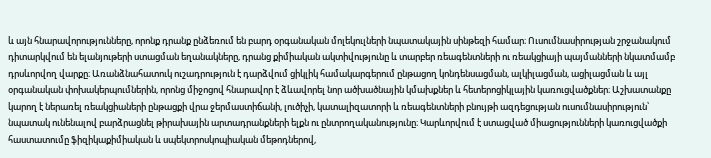և այն հնարավորությունները, որոնք դրանք ընձեռում են բարդ օրգանական մոլեկուլների նպատակային սինթեզի համար։ Ուսումնասիրության շրջանակում դիտարկվում են ելանյութերի ստացման եղանակները, դրանց քիմիական ակտիվությունը և տարբեր ռեագենտների ու ռեակցիայի պայմանների նկատմամբ դրսևորվող վարքը։ Առանձնահատուկ ուշադրություն է դարձվում ցիկլիկ համակարգերում ընթացող կոնդենսացման, ալկիլացման, ացիլացման և այլ օրգանական փոխակերպումներին, որոնց միջոցով հնարավոր է ձևավորել նոր ածխածնային կմախքներ և հետերոցիկլային կառուցվածքներ։ Աշխատանքը կարող է ներառել ռեակցիաների ընթացքի վրա ջերմաստիճանի, լուծիչի, կատալիզատորի և ռեագենտների բնույթի ազդեցության ուսումնասիրություն՝ նպատակ ունենալով բարձրացնել թիրախային արտադրանքների ելքն ու ընտրողականությունը։ Կարևորվում է ստացված միացությունների կառուցվածքի հաստատումը ֆիզիկաքիմիական և սպեկտրոսկոպիական մեթոդներով,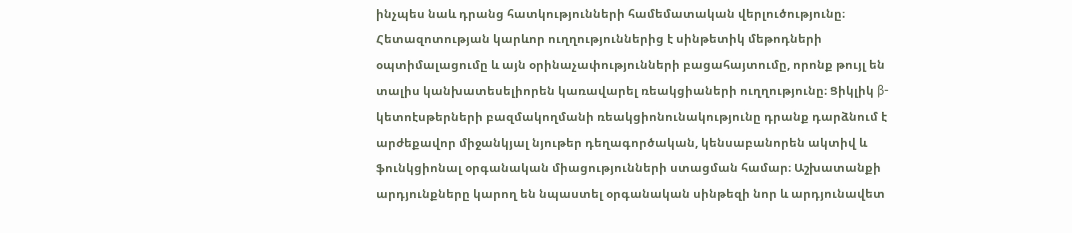ինչպես նաև դրանց հատկությունների համեմատական վերլուծությունը։ Հետազոտության կարևոր ուղղություններից է սինթետիկ մեթոդների օպտիմալացումը և այն օրինաչափությունների բացահայտումը, որոնք թույլ են տալիս կանխատեսելիորեն կառավարել ռեակցիաների ուղղությունը։ Ցիկլիկ β-կետոէսթերների բազմակողմանի ռեակցիոնունակությունը դրանք դարձնում է արժեքավոր միջանկյալ նյութեր դեղագործական, կենսաբանորեն ակտիվ և ֆունկցիոնալ օրգանական միացությունների ստացման համար։ Աշխատանքի արդյունքները կարող են նպաստել օրգանական սինթեզի նոր և արդյունավետ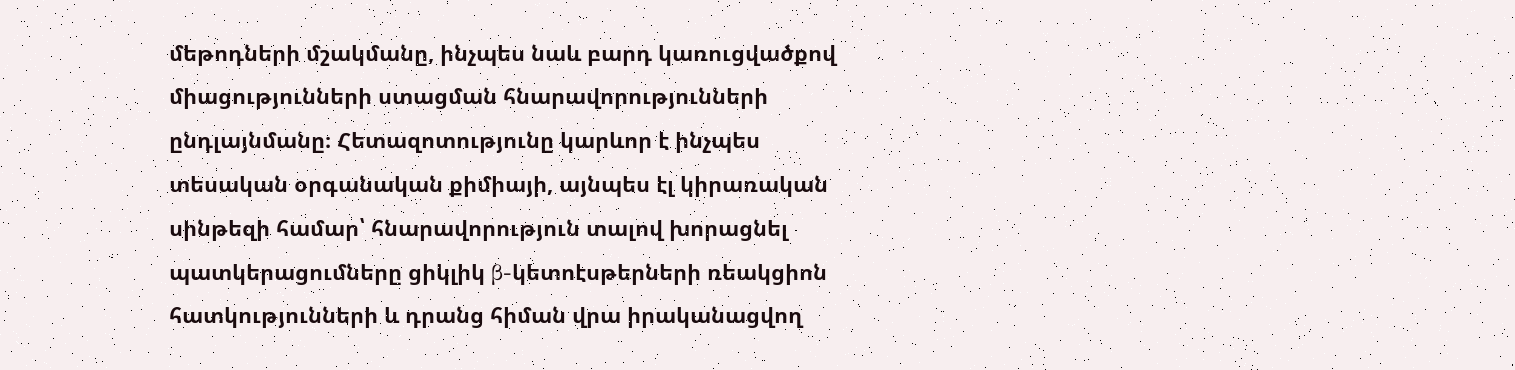մեթոդների մշակմանը, ինչպես նաև բարդ կառուցվածքով միացությունների ստացման հնարավորությունների ընդլայնմանը։ Հետազոտությունը կարևոր է ինչպես տեսական օրգանական քիմիայի, այնպես էլ կիրառական սինթեզի համար՝ հնարավորություն տալով խորացնել պատկերացումները ցիկլիկ β-կետոէսթերների ռեակցիոն հատկությունների և դրանց հիման վրա իրականացվող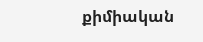քիմիական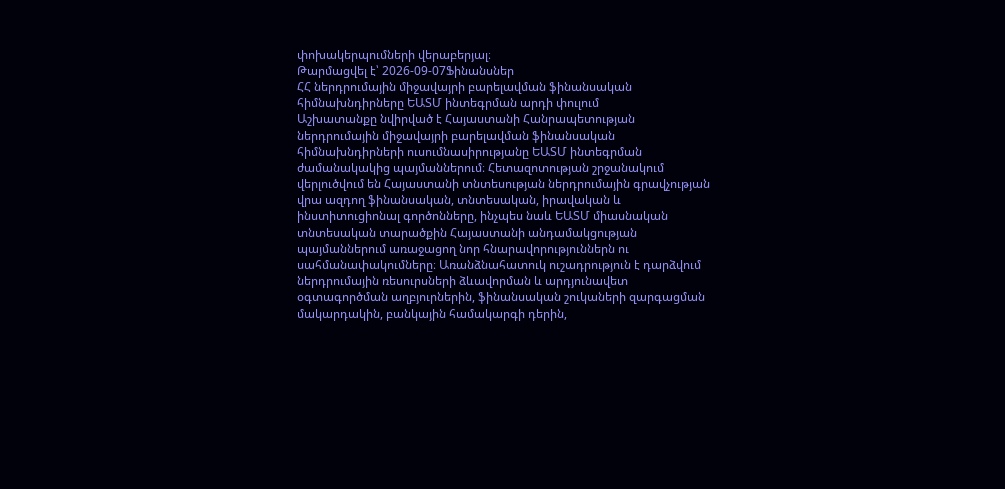փոխակերպումների վերաբերյալ։
Թարմացվել է՝ 2026-09-07Ֆինանսներ
ՀՀ ներդրումային միջավայրի բարելավման ֆինանսական հիմնախնդիրները ԵԱՏՄ ինտեգրման արդի փուլում
Աշխատանքը նվիրված է Հայաստանի Հանրապետության ներդրումային միջավայրի բարելավման ֆինանսական հիմնախնդիրների ուսումնասիրությանը ԵԱՏՄ ինտեգրման ժամանակակից պայմաններում։ Հետազոտության շրջանակում վերլուծվում են Հայաստանի տնտեսության ներդրումային գրավչության վրա ազդող ֆինանսական, տնտեսական, իրավական և ինստիտուցիոնալ գործոնները, ինչպես նաև ԵԱՏՄ միասնական տնտեսական տարածքին Հայաստանի անդամակցության պայմաններում առաջացող նոր հնարավորություններն ու սահմանափակումները։ Առանձնահատուկ ուշադրություն է դարձվում ներդրումային ռեսուրսների ձևավորման և արդյունավետ օգտագործման աղբյուրներին, ֆինանսական շուկաների զարգացման մակարդակին, բանկային համակարգի դերին,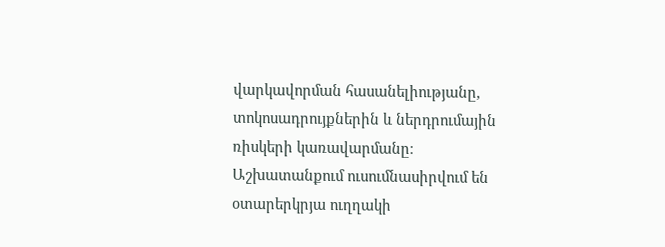վարկավորման հասանելիությանը, տոկոսադրույքներին և ներդրումային ռիսկերի կառավարմանը։ Աշխատանքում ուսումնասիրվում են օտարերկրյա ուղղակի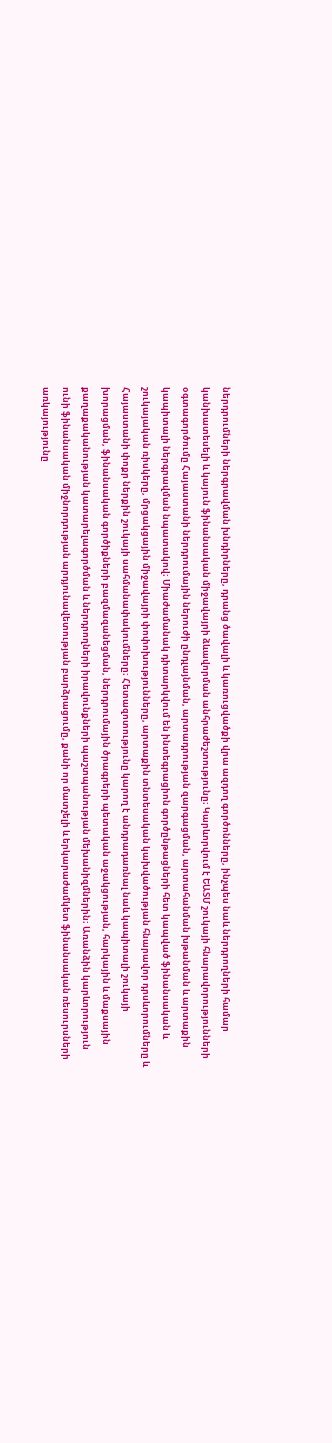ներդրումների ներգրավման խնդիրները, դրանց ծավալի և կառուցվածքի վրա ազդող գործոնները, ինչպես նաև ներդրողների համար կանխատեսելի և կայուն ֆինանսական միջավայրի ձևավորման անհրաժեշտությունը։ Կարևորվում է ԵԱՏՄ շուկայի հնարավորությունների օգտագործումը Հայաստանի ներդրումային ներուժի ընդլայնման, արտադրության զարգացման, արտահանման խթանման և արտաքին կապիտալի ներգրավման նպատակով։ Միաժամանակ դիտարկվում են ինտեգրացիոն գործընթացների հետ կապված ֆինանսական և շուկայական ռիսկերը, մրցակցային միջավայրի փոփոխությունները, արտաքին տնտեսական կախվածության հնարավոր դրսևորումները և Հայաստանի փոքր ներքին շուկայի սահմանափակումները։ Հետազոտությունը կարող է անդրադառնալ նաև կապիտալի շուկայի խորացման, ֆինանսական գործիքների բազմազանեցման, ներդրումային ծրագրերի պետական աջակցության, հարկային և մաքսային քաղաքականության կատարելագործման և ներդրողների իրավունքների պաշտպանության մեխանիզմներին։ Առանձին կարևորություն ունի ֆինանսական միջնորդության արդյունավետության բարձրացումը, քանի որ մատչելի և երկարաժամկետ ֆինանսական ռեսուրսների առկայությունը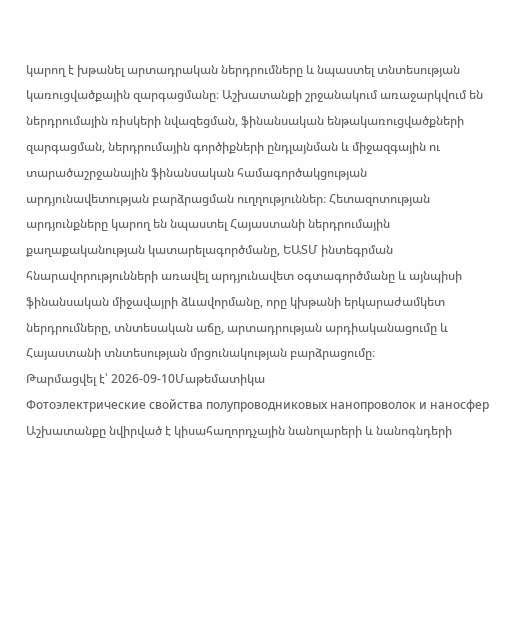կարող է խթանել արտադրական ներդրումները և նպաստել տնտեսության կառուցվածքային զարգացմանը։ Աշխատանքի շրջանակում առաջարկվում են ներդրումային ռիսկերի նվազեցման, ֆինանսական ենթակառուցվածքների զարգացման, ներդրումային գործիքների ընդլայնման և միջազգային ու տարածաշրջանային ֆինանսական համագործակցության արդյունավետության բարձրացման ուղղություններ։ Հետազոտության արդյունքները կարող են նպաստել Հայաստանի ներդրումային քաղաքականության կատարելագործմանը, ԵԱՏՄ ինտեգրման հնարավորությունների առավել արդյունավետ օգտագործմանը և այնպիսի ֆինանսական միջավայրի ձևավորմանը, որը կխթանի երկարաժամկետ ներդրումները, տնտեսական աճը, արտադրության արդիականացումը և Հայաստանի տնտեսության մրցունակության բարձրացումը։
Թարմացվել է՝ 2026-09-10Մաթեմատիկա
Фотоэлектрические свойства полупроводниковых нанопроволок и наносфер
Աշխատանքը նվիրված է կիսահաղորդչային նանոլարերի և նանոգնդերի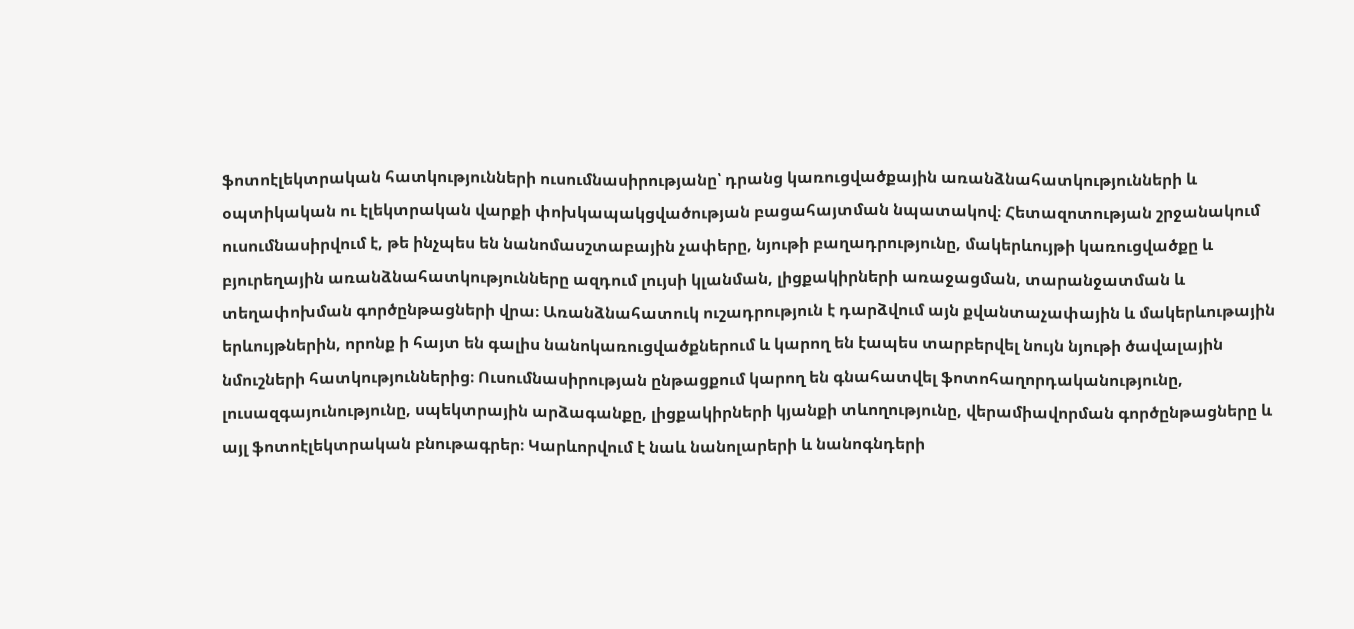ֆոտոէլեկտրական հատկությունների ուսումնասիրությանը՝ դրանց կառուցվածքային առանձնահատկությունների և օպտիկական ու էլեկտրական վարքի փոխկապակցվածության բացահայտման նպատակով։ Հետազոտության շրջանակում ուսումնասիրվում է, թե ինչպես են նանոմասշտաբային չափերը, նյութի բաղադրությունը, մակերևույթի կառուցվածքը և բյուրեղային առանձնահատկությունները ազդում լույսի կլանման, լիցքակիրների առաջացման, տարանջատման և տեղափոխման գործընթացների վրա։ Առանձնահատուկ ուշադրություն է դարձվում այն քվանտաչափային և մակերևութային երևույթներին, որոնք ի հայտ են գալիս նանոկառուցվածքներում և կարող են էապես տարբերվել նույն նյութի ծավալային նմուշների հատկություններից։ Ուսումնասիրության ընթացքում կարող են գնահատվել ֆոտոհաղորդականությունը, լուսազգայունությունը, սպեկտրային արձագանքը, լիցքակիրների կյանքի տևողությունը, վերամիավորման գործընթացները և այլ ֆոտոէլեկտրական բնութագրեր։ Կարևորվում է նաև նանոլարերի և նանոգնդերի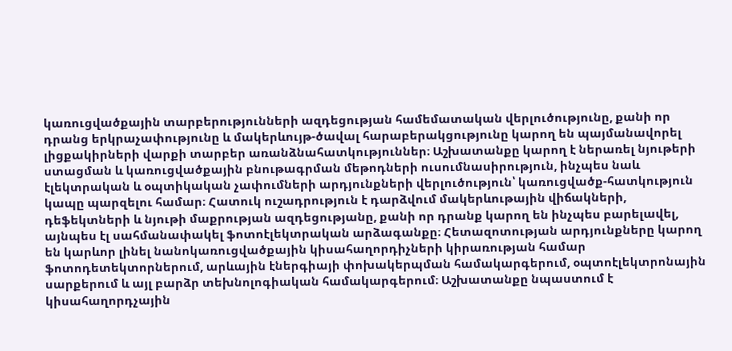կառուցվածքային տարբերությունների ազդեցության համեմատական վերլուծությունը, քանի որ դրանց երկրաչափությունը և մակերևույթ-ծավալ հարաբերակցությունը կարող են պայմանավորել լիցքակիրների վարքի տարբեր առանձնահատկություններ։ Աշխատանքը կարող է ներառել նյութերի ստացման և կառուցվածքային բնութագրման մեթոդների ուսումնասիրություն, ինչպես նաև էլեկտրական և օպտիկական չափումների արդյունքների վերլուծություն՝ կառուցվածք-հատկություն կապը պարզելու համար։ Հատուկ ուշադրություն է դարձվում մակերևութային վիճակների, դեֆեկտների և նյութի մաքրության ազդեցությանը, քանի որ դրանք կարող են ինչպես բարելավել, այնպես էլ սահմանափակել ֆոտոէլեկտրական արձագանքը։ Հետազոտության արդյունքները կարող են կարևոր լինել նանոկառուցվածքային կիսահաղորդիչների կիրառության համար ֆոտոդետեկտորներում, արևային էներգիայի փոխակերպման համակարգերում, օպտոէլեկտրոնային սարքերում և այլ բարձր տեխնոլոգիական համակարգերում։ Աշխատանքը նպաստում է կիսահաղորդչային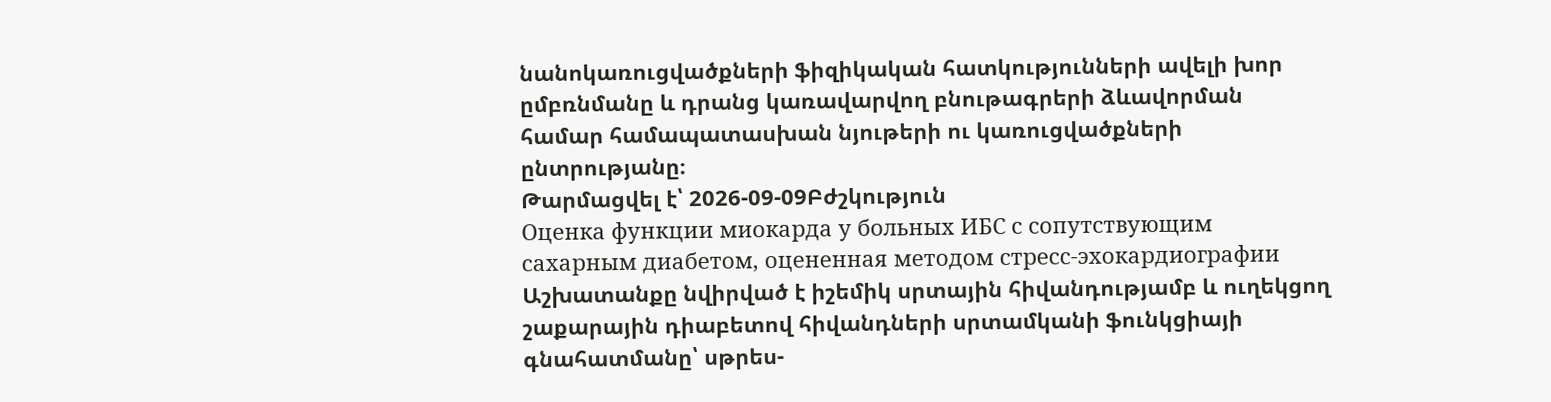նանոկառուցվածքների ֆիզիկական հատկությունների ավելի խոր ըմբռնմանը և դրանց կառավարվող բնութագրերի ձևավորման համար համապատասխան նյութերի ու կառուցվածքների ընտրությանը։
Թարմացվել է՝ 2026-09-09Բժշկություն
Оценка функции миокарда у больных ИБС с сопутствующим сахарным диабетом, оцененная методом стресс-эхокардиографии
Աշխատանքը նվիրված է իշեմիկ սրտային հիվանդությամբ և ուղեկցող շաքարային դիաբետով հիվանդների սրտամկանի ֆունկցիայի գնահատմանը՝ սթրես-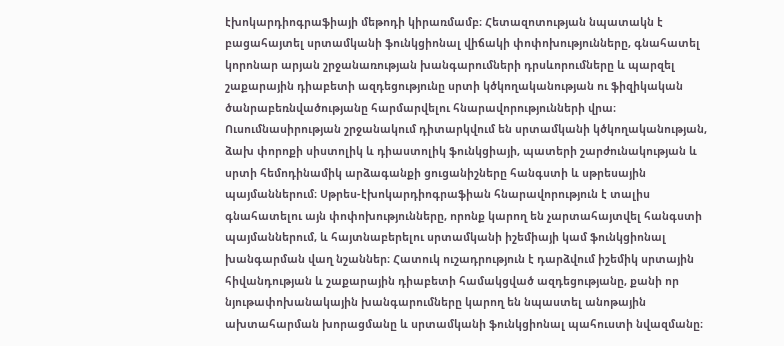էխոկարդիոգրաֆիայի մեթոդի կիրառմամբ։ Հետազոտության նպատակն է բացահայտել սրտամկանի ֆունկցիոնալ վիճակի փոփոխությունները, գնահատել կորոնար արյան շրջանառության խանգարումների դրսևորումները և պարզել շաքարային դիաբետի ազդեցությունը սրտի կծկողականության ու ֆիզիկական ծանրաբեռնվածությանը հարմարվելու հնարավորությունների վրա։ Ուսումնասիրության շրջանակում դիտարկվում են սրտամկանի կծկողականության, ձախ փորոքի սիստոլիկ և դիաստոլիկ ֆունկցիայի, պատերի շարժունակության և սրտի հեմոդինամիկ արձագանքի ցուցանիշները հանգստի և սթրեսային պայմաններում։ Սթրես-էխոկարդիոգրաֆիան հնարավորություն է տալիս գնահատելու այն փոփոխությունները, որոնք կարող են չարտահայտվել հանգստի պայմաններում, և հայտնաբերելու սրտամկանի իշեմիայի կամ ֆունկցիոնալ խանգարման վաղ նշաններ։ Հատուկ ուշադրություն է դարձվում իշեմիկ սրտային հիվանդության և շաքարային դիաբետի համակցված ազդեցությանը, քանի որ նյութափոխանակային խանգարումները կարող են նպաստել անոթային ախտահարման խորացմանը և սրտամկանի ֆունկցիոնալ պահուստի նվազմանը։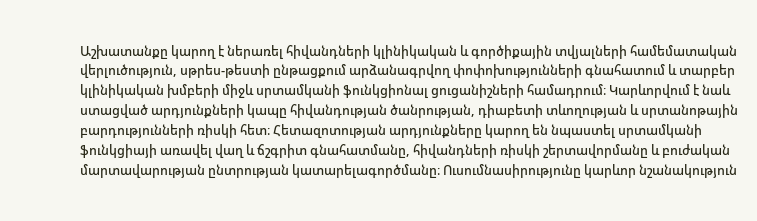Աշխատանքը կարող է ներառել հիվանդների կլինիկական և գործիքային տվյալների համեմատական վերլուծություն, սթրես-թեստի ընթացքում արձանագրվող փոփոխությունների գնահատում և տարբեր կլինիկական խմբերի միջև սրտամկանի ֆունկցիոնալ ցուցանիշների համադրում։ Կարևորվում է նաև ստացված արդյունքների կապը հիվանդության ծանրության, դիաբետի տևողության և սրտանոթային բարդությունների ռիսկի հետ։ Հետազոտության արդյունքները կարող են նպաստել սրտամկանի ֆունկցիայի առավել վաղ և ճշգրիտ գնահատմանը, հիվանդների ռիսկի շերտավորմանը և բուժական մարտավարության ընտրության կատարելագործմանը։ Ուսումնասիրությունը կարևոր նշանակություն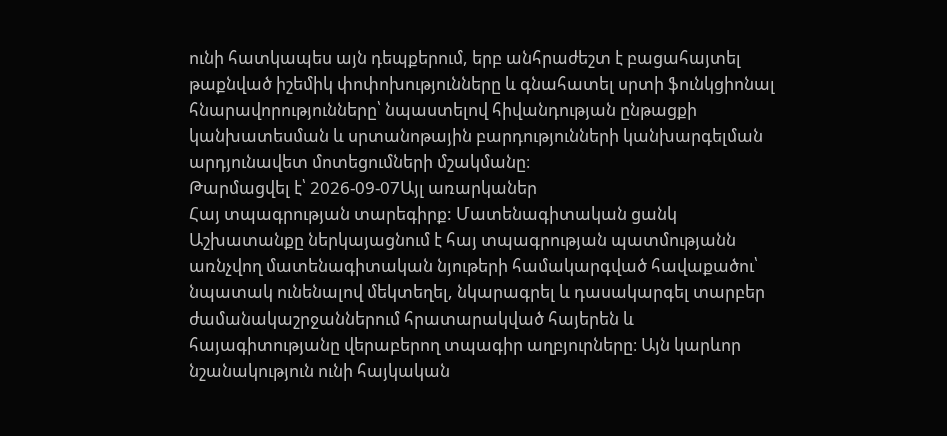ունի հատկապես այն դեպքերում, երբ անհրաժեշտ է բացահայտել թաքնված իշեմիկ փոփոխությունները և գնահատել սրտի ֆունկցիոնալ հնարավորությունները՝ նպաստելով հիվանդության ընթացքի կանխատեսման և սրտանոթային բարդությունների կանխարգելման արդյունավետ մոտեցումների մշակմանը։
Թարմացվել է՝ 2026-09-07Այլ առարկաներ
Հայ տպագրության տարեգիրք: Մատենագիտական ցանկ
Աշխատանքը ներկայացնում է հայ տպագրության պատմությանն առնչվող մատենագիտական նյութերի համակարգված հավաքածու՝ նպատակ ունենալով մեկտեղել, նկարագրել և դասակարգել տարբեր ժամանակաշրջաններում հրատարակված հայերեն և հայագիտությանը վերաբերող տպագիր աղբյուրները։ Այն կարևոր նշանակություն ունի հայկական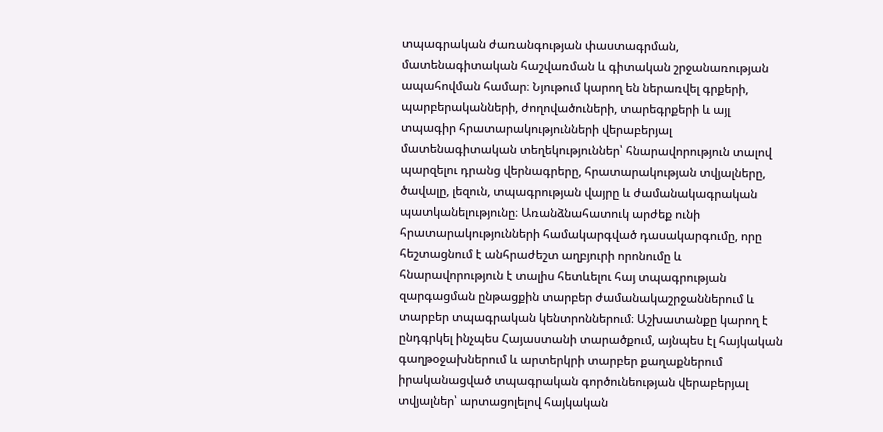տպագրական ժառանգության փաստագրման, մատենագիտական հաշվառման և գիտական շրջանառության ապահովման համար։ Նյութում կարող են ներառվել գրքերի, պարբերականների, ժողովածուների, տարեգրքերի և այլ տպագիր հրատարակությունների վերաբերյալ մատենագիտական տեղեկություններ՝ հնարավորություն տալով պարզելու դրանց վերնագրերը, հրատարակության տվյալները, ծավալը, լեզուն, տպագրության վայրը և ժամանակագրական պատկանելությունը։ Առանձնահատուկ արժեք ունի հրատարակությունների համակարգված դասակարգումը, որը հեշտացնում է անհրաժեշտ աղբյուրի որոնումը և հնարավորություն է տալիս հետևելու հայ տպագրության զարգացման ընթացքին տարբեր ժամանակաշրջաններում և տարբեր տպագրական կենտրոններում։ Աշխատանքը կարող է ընդգրկել ինչպես Հայաստանի տարածքում, այնպես էլ հայկական գաղթօջախներում և արտերկրի տարբեր քաղաքներում իրականացված տպագրական գործունեության վերաբերյալ տվյալներ՝ արտացոլելով հայկական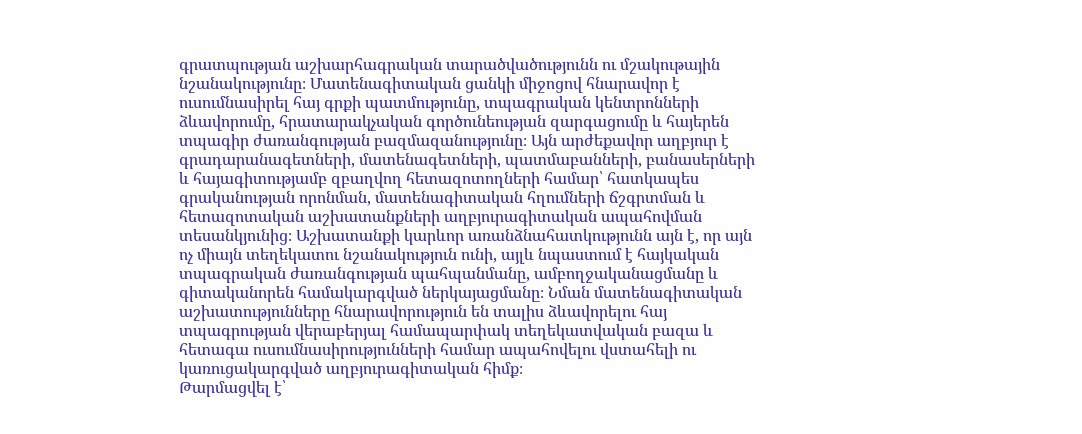գրատպության աշխարհագրական տարածվածությունն ու մշակութային նշանակությունը։ Մատենագիտական ցանկի միջոցով հնարավոր է ուսումնասիրել հայ գրքի պատմությունը, տպագրական կենտրոնների ձևավորումը, հրատարակչական գործունեության զարգացումը և հայերեն տպագիր ժառանգության բազմազանությունը։ Այն արժեքավոր աղբյուր է գրադարանագետների, մատենագետների, պատմաբանների, բանասերների և հայագիտությամբ զբաղվող հետազոտողների համար՝ հատկապես գրականության որոնման, մատենագիտական հղումների ճշգրտման և հետազոտական աշխատանքների աղբյուրագիտական ապահովման տեսանկյունից։ Աշխատանքի կարևոր առանձնահատկությունն այն է, որ այն ոչ միայն տեղեկատու նշանակություն ունի, այլև նպաստում է հայկական տպագրական ժառանգության պահպանմանը, ամբողջականացմանը և գիտականորեն համակարգված ներկայացմանը։ Նման մատենագիտական աշխատությունները հնարավորություն են տալիս ձևավորելու հայ տպագրության վերաբերյալ համապարփակ տեղեկատվական բազա և հետագա ուսումնասիրությունների համար ապահովելու վստահելի ու կառուցակարգված աղբյուրագիտական հիմք։
Թարմացվել է՝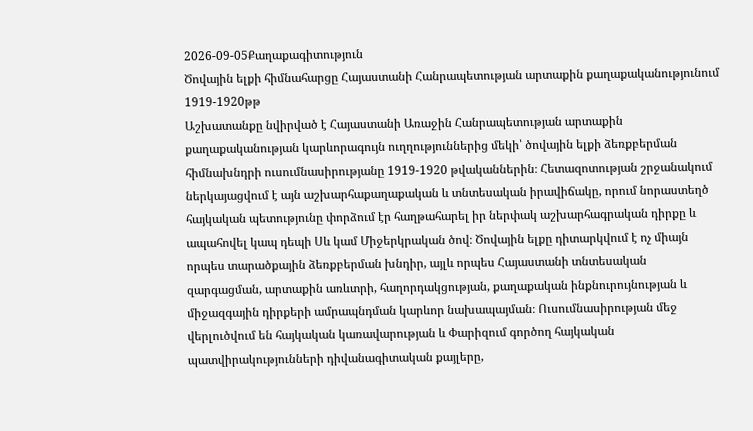2026-09-05Քաղաքագիտություն
Ծովային ելքի հիմնահարցը Հայաստանի Հանրապետության արտաքին քաղաքականությունում 1919-1920թթ
Աշխատանքը նվիրված է Հայաստանի Առաջին Հանրապետության արտաքին քաղաքականության կարևորագույն ուղղություններից մեկի՝ ծովային ելքի ձեռքբերման հիմնախնդրի ուսումնասիրությանը 1919-1920 թվականներին։ Հետազոտության շրջանակում ներկայացվում է այն աշխարհաքաղաքական և տնտեսական իրավիճակը, որում նորաստեղծ հայկական պետությունը փորձում էր հաղթահարել իր ներփակ աշխարհագրական դիրքը և ապահովել կապ դեպի Սև կամ Միջերկրական ծով։ Ծովային ելքը դիտարկվում է ոչ միայն որպես տարածքային ձեռքբերման խնդիր, այլև որպես Հայաստանի տնտեսական զարգացման, արտաքին առևտրի, հաղորդակցության, քաղաքական ինքնուրույնության և միջազգային դիրքերի ամրապնդման կարևոր նախապայման։ Ուսումնասիրության մեջ վերլուծվում են հայկական կառավարության և Փարիզում գործող հայկական պատվիրակությունների դիվանագիտական քայլերը,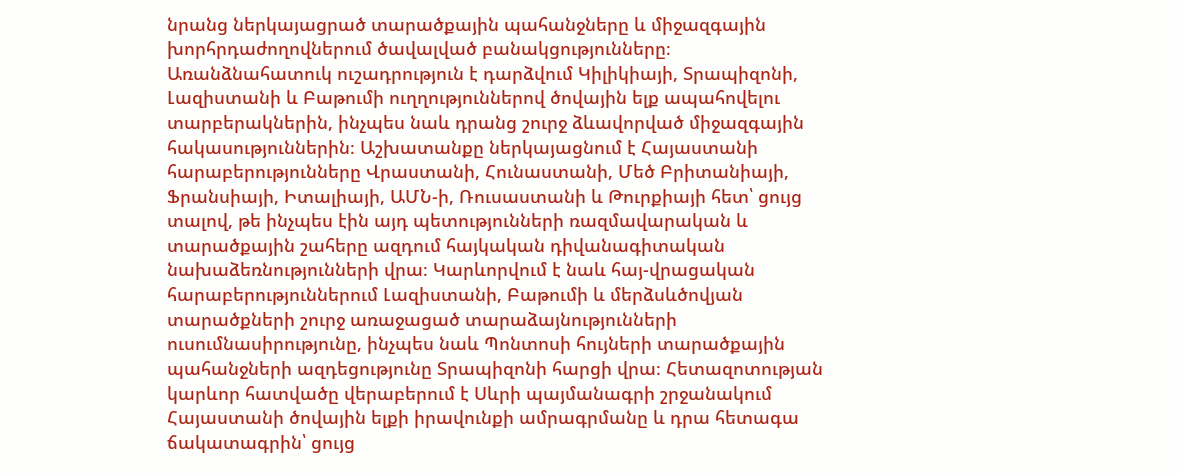նրանց ներկայացրած տարածքային պահանջները և միջազգային խորհրդաժողովներում ծավալված բանակցությունները։ Առանձնահատուկ ուշադրություն է դարձվում Կիլիկիայի, Տրապիզոնի, Լազիստանի և Բաթումի ուղղություններով ծովային ելք ապահովելու տարբերակներին, ինչպես նաև դրանց շուրջ ձևավորված միջազգային հակասություններին։ Աշխատանքը ներկայացնում է Հայաստանի հարաբերությունները Վրաստանի, Հունաստանի, Մեծ Բրիտանիայի, Ֆրանսիայի, Իտալիայի, ԱՄՆ-ի, Ռուսաստանի և Թուրքիայի հետ՝ ցույց տալով, թե ինչպես էին այդ պետությունների ռազմավարական և տարածքային շահերը ազդում հայկական դիվանագիտական նախաձեռնությունների վրա։ Կարևորվում է նաև հայ-վրացական հարաբերություններում Լազիստանի, Բաթումի և մերձսևծովյան տարածքների շուրջ առաջացած տարաձայնությունների ուսումնասիրությունը, ինչպես նաև Պոնտոսի հույների տարածքային պահանջների ազդեցությունը Տրապիզոնի հարցի վրա։ Հետազոտության կարևոր հատվածը վերաբերում է Սևրի պայմանագրի շրջանակում Հայաստանի ծովային ելքի իրավունքի ամրագրմանը և դրա հետագա ճակատագրին՝ ցույց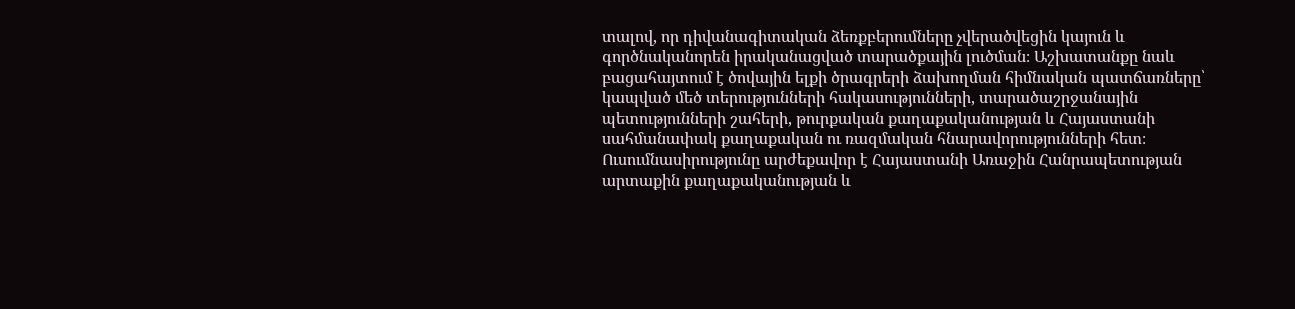տալով, որ դիվանագիտական ձեռքբերումները չվերածվեցին կայուն և գործնականորեն իրականացված տարածքային լուծման։ Աշխատանքը նաև բացահայտում է ծովային ելքի ծրագրերի ձախողման հիմնական պատճառները՝ կապված մեծ տերությունների հակասությունների, տարածաշրջանային պետությունների շահերի, թուրքական քաղաքականության և Հայաստանի սահմանափակ քաղաքական ու ռազմական հնարավորությունների հետ։ Ուսումնասիրությունը արժեքավոր է Հայաստանի Առաջին Հանրապետության արտաքին քաղաքականության և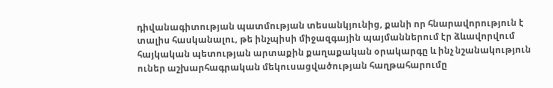դիվանագիտության պատմության տեսանկյունից, քանի որ հնարավորություն է տալիս հասկանալու, թե ինչպիսի միջազգային պայմաններում էր ձևավորվում հայկական պետության արտաքին քաղաքական օրակարգը և ինչ նշանակություն ուներ աշխարհագրական մեկուսացվածության հաղթահարումը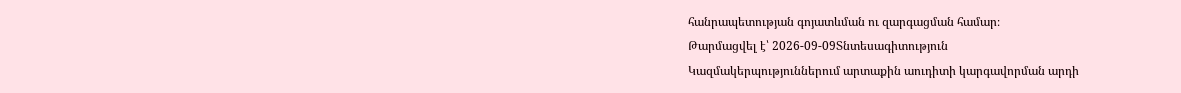հանրապետության գոյատևման ու զարգացման համար։
Թարմացվել է՝ 2026-09-09Տնտեսագիտություն
Կազմակերպություններում արտաքին աուդիտի կարգավորման արդի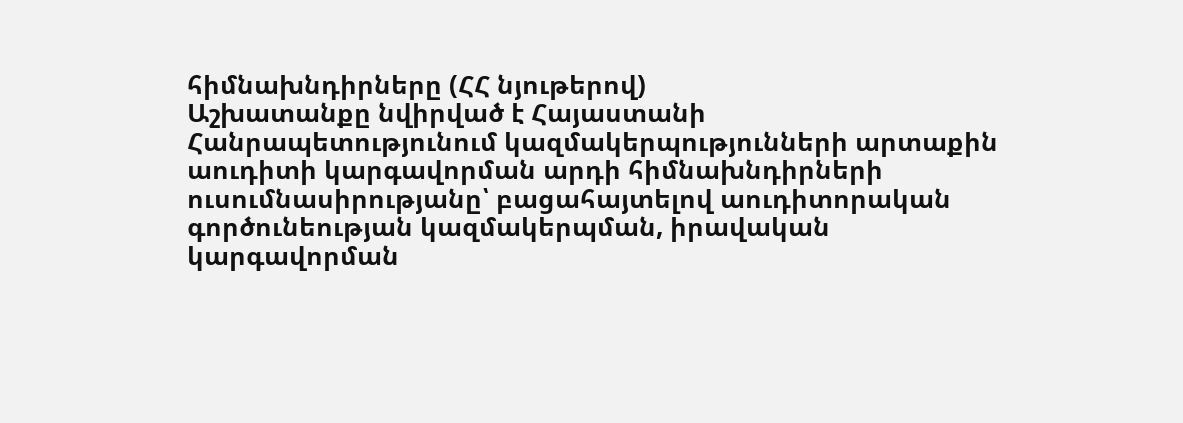հիմնախնդիրները (ՀՀ նյութերով)
Աշխատանքը նվիրված է Հայաստանի Հանրապետությունում կազմակերպությունների արտաքին աուդիտի կարգավորման արդի հիմնախնդիրների ուսումնասիրությանը՝ բացահայտելով աուդիտորական գործունեության կազմակերպման, իրավական կարգավորման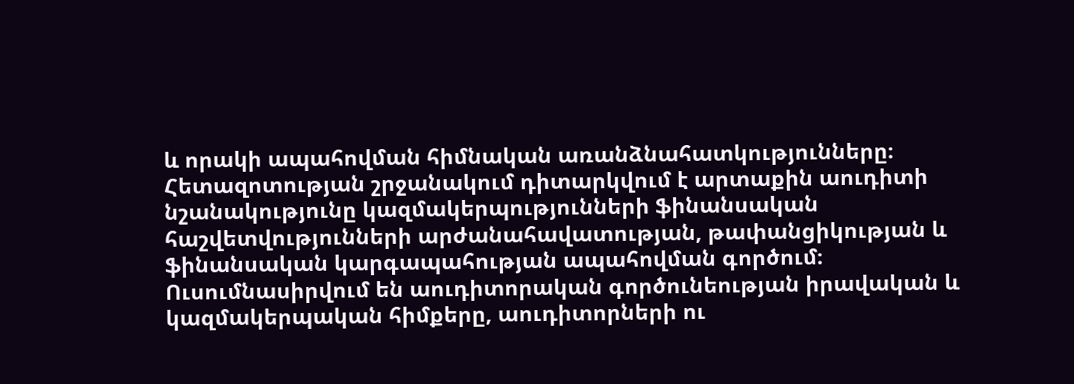և որակի ապահովման հիմնական առանձնահատկությունները։ Հետազոտության շրջանակում դիտարկվում է արտաքին աուդիտի նշանակությունը կազմակերպությունների ֆինանսական հաշվետվությունների արժանահավատության, թափանցիկության և ֆինանսական կարգապահության ապահովման գործում։ Ուսումնասիրվում են աուդիտորական գործունեության իրավական և կազմակերպական հիմքերը, աուդիտորների ու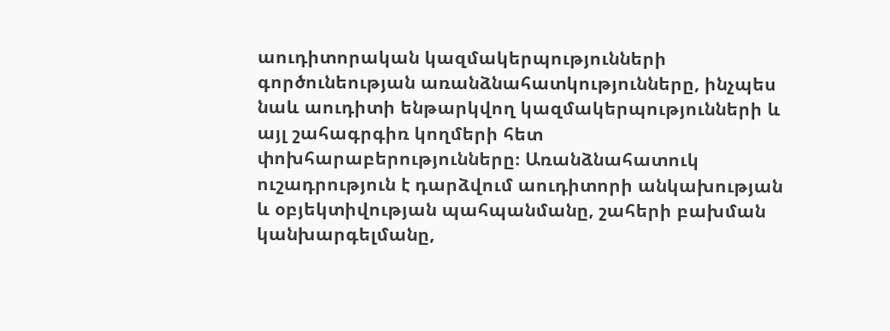աուդիտորական կազմակերպությունների գործունեության առանձնահատկությունները, ինչպես նաև աուդիտի ենթարկվող կազմակերպությունների և այլ շահագրգիռ կողմերի հետ փոխհարաբերությունները։ Առանձնահատուկ ուշադրություն է դարձվում աուդիտորի անկախության և օբյեկտիվության պահպանմանը, շահերի բախման կանխարգելմանը,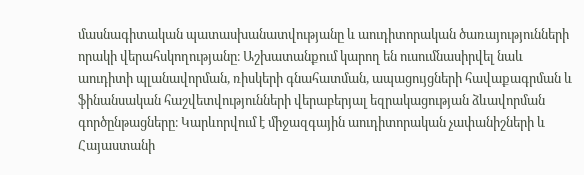մասնագիտական պատասխանատվությանը և աուդիտորական ծառայությունների որակի վերահսկողությանը։ Աշխատանքում կարող են ուսումնասիրվել նաև աուդիտի պլանավորման, ռիսկերի գնահատման, ապացույցների հավաքագրման և ֆինանսական հաշվետվությունների վերաբերյալ եզրակացության ձևավորման գործընթացները։ Կարևորվում է միջազգային աուդիտորական չափանիշների և Հայաստանի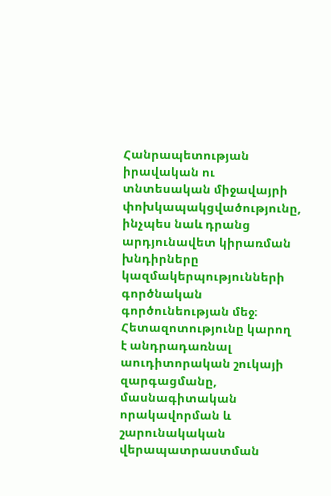Հանրապետության իրավական ու տնտեսական միջավայրի փոխկապակցվածությունը, ինչպես նաև դրանց արդյունավետ կիրառման խնդիրները կազմակերպությունների գործնական գործունեության մեջ։ Հետազոտությունը կարող է անդրադառնալ աուդիտորական շուկայի զարգացմանը, մասնագիտական որակավորման և շարունակական վերապատրաստման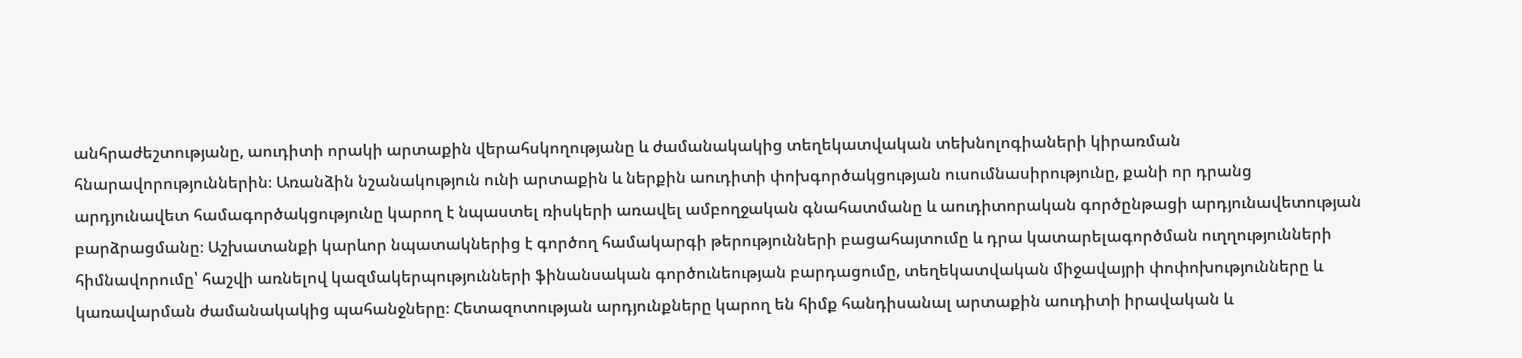անհրաժեշտությանը, աուդիտի որակի արտաքին վերահսկողությանը և ժամանակակից տեղեկատվական տեխնոլոգիաների կիրառման հնարավորություններին։ Առանձին նշանակություն ունի արտաքին և ներքին աուդիտի փոխգործակցության ուսումնասիրությունը, քանի որ դրանց արդյունավետ համագործակցությունը կարող է նպաստել ռիսկերի առավել ամբողջական գնահատմանը և աուդիտորական գործընթացի արդյունավետության բարձրացմանը։ Աշխատանքի կարևոր նպատակներից է գործող համակարգի թերությունների բացահայտումը և դրա կատարելագործման ուղղությունների հիմնավորումը՝ հաշվի առնելով կազմակերպությունների ֆինանսական գործունեության բարդացումը, տեղեկատվական միջավայրի փոփոխությունները և կառավարման ժամանակակից պահանջները։ Հետազոտության արդյունքները կարող են հիմք հանդիսանալ արտաքին աուդիտի իրավական և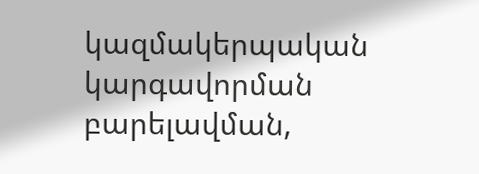կազմակերպական կարգավորման բարելավման,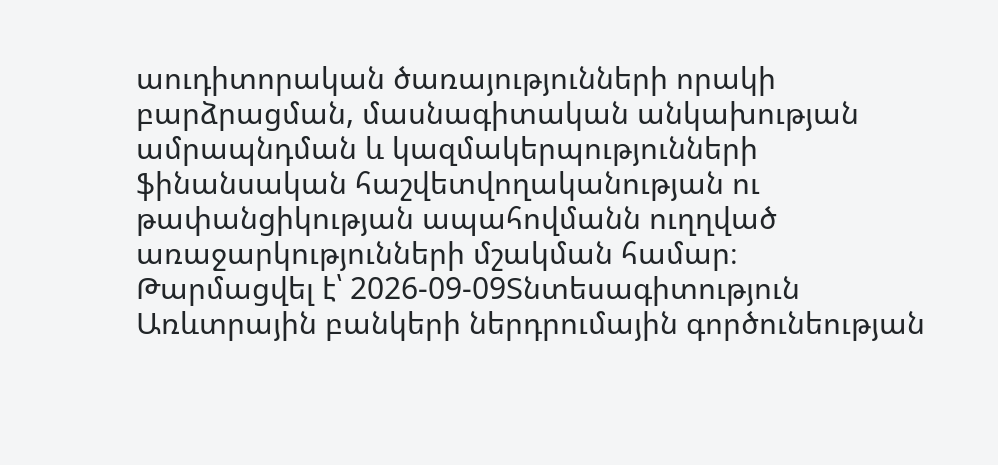աուդիտորական ծառայությունների որակի բարձրացման, մասնագիտական անկախության ամրապնդման և կազմակերպությունների ֆինանսական հաշվետվողականության ու թափանցիկության ապահովմանն ուղղված առաջարկությունների մշակման համար։
Թարմացվել է՝ 2026-09-09Տնտեսագիտություն
Առևտրային բանկերի ներդրումային գործունեության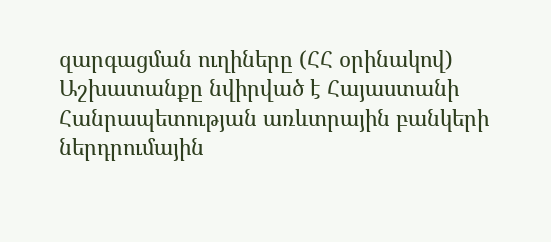զարգացման ուղիները (ՀՀ օրինակով)
Աշխատանքը նվիրված է Հայաստանի Հանրապետության առևտրային բանկերի ներդրումային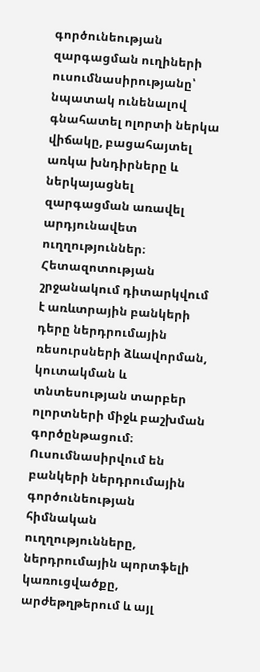գործունեության զարգացման ուղիների ուսումնասիրությանը՝ նպատակ ունենալով գնահատել ոլորտի ներկա վիճակը, բացահայտել առկա խնդիրները և ներկայացնել զարգացման առավել արդյունավետ ուղղություններ։ Հետազոտության շրջանակում դիտարկվում է առևտրային բանկերի դերը ներդրումային ռեսուրսների ձևավորման, կուտակման և տնտեսության տարբեր ոլորտների միջև բաշխման գործընթացում։ Ուսումնասիրվում են բանկերի ներդրումային գործունեության հիմնական ուղղությունները, ներդրումային պորտֆելի կառուցվածքը, արժեթղթերում և այլ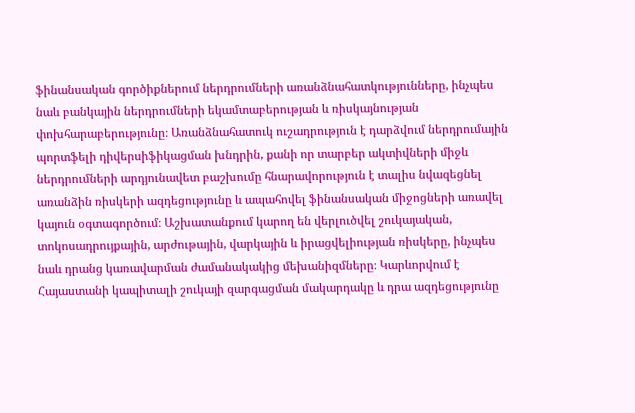ֆինանսական գործիքներում ներդրումների առանձնահատկությունները, ինչպես նաև բանկային ներդրումների եկամտաբերության և ռիսկայնության փոխհարաբերությունը։ Առանձնահատուկ ուշադրություն է դարձվում ներդրումային պորտֆելի դիվերսիֆիկացման խնդրին, քանի որ տարբեր ակտիվների միջև ներդրումների արդյունավետ բաշխումը հնարավորություն է տալիս նվազեցնել առանձին ռիսկերի ազդեցությունը և ապահովել ֆինանսական միջոցների առավել կայուն օգտագործում։ Աշխատանքում կարող են վերլուծվել շուկայական, տոկոսադրույքային, արժութային, վարկային և իրացվելիության ռիսկերը, ինչպես նաև դրանց կառավարման ժամանակակից մեխանիզմները։ Կարևորվում է Հայաստանի կապիտալի շուկայի զարգացման մակարդակը և դրա ազդեցությունը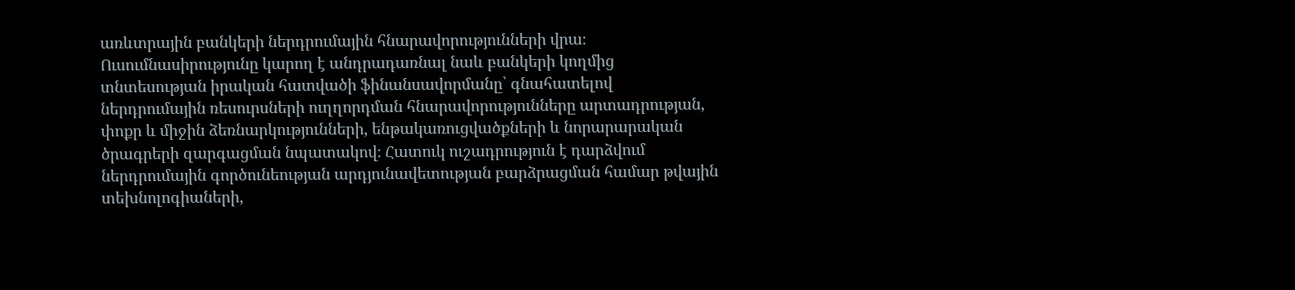առևտրային բանկերի ներդրումային հնարավորությունների վրա։ Ուսումնասիրությունը կարող է անդրադառնալ նաև բանկերի կողմից տնտեսության իրական հատվածի ֆինանսավորմանը՝ գնահատելով ներդրումային ռեսուրսների ուղղորդման հնարավորությունները արտադրության, փոքր և միջին ձեռնարկությունների, ենթակառուցվածքների և նորարարական ծրագրերի զարգացման նպատակով։ Հատուկ ուշադրություն է դարձվում ներդրումային գործունեության արդյունավետության բարձրացման համար թվային տեխնոլոգիաների,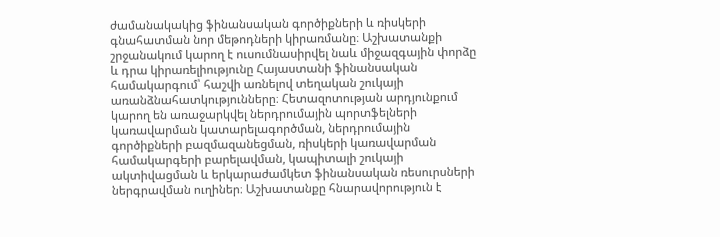ժամանակակից ֆինանսական գործիքների և ռիսկերի գնահատման նոր մեթոդների կիրառմանը։ Աշխատանքի շրջանակում կարող է ուսումնասիրվել նաև միջազգային փորձը և դրա կիրառելիությունը Հայաստանի ֆինանսական համակարգում՝ հաշվի առնելով տեղական շուկայի առանձնահատկությունները։ Հետազոտության արդյունքում կարող են առաջարկվել ներդրումային պորտֆելների կառավարման կատարելագործման, ներդրումային գործիքների բազմազանեցման, ռիսկերի կառավարման համակարգերի բարելավման, կապիտալի շուկայի ակտիվացման և երկարաժամկետ ֆինանսական ռեսուրսների ներգրավման ուղիներ։ Աշխատանքը հնարավորություն է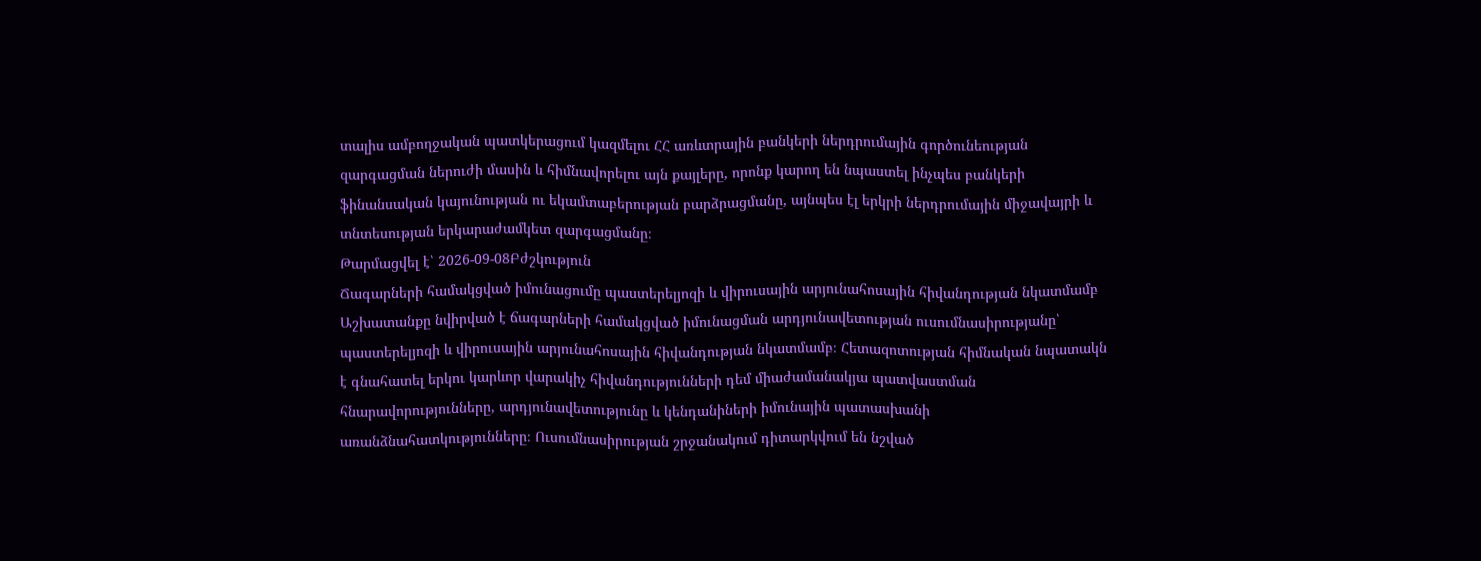տալիս ամբողջական պատկերացում կազմելու ՀՀ առևտրային բանկերի ներդրումային գործունեության զարգացման ներուժի մասին և հիմնավորելու այն քայլերը, որոնք կարող են նպաստել ինչպես բանկերի ֆինանսական կայունության ու եկամտաբերության բարձրացմանը, այնպես էլ երկրի ներդրումային միջավայրի և տնտեսության երկարաժամկետ զարգացմանը։
Թարմացվել է՝ 2026-09-08Բժշկություն
Ճագարների համակցված իմունացումը պաստերելյոզի և վիրուսային արյունահոսային հիվանդության նկատմամբ
Աշխատանքը նվիրված է ճագարների համակցված իմունացման արդյունավետության ուսումնասիրությանը՝ պաստերելյոզի և վիրուսային արյունահոսային հիվանդության նկատմամբ։ Հետազոտության հիմնական նպատակն է գնահատել երկու կարևոր վարակիչ հիվանդությունների դեմ միաժամանակյա պատվաստման հնարավորությունները, արդյունավետությունը և կենդանիների իմունային պատասխանի առանձնահատկությունները։ Ուսումնասիրության շրջանակում դիտարկվում են նշված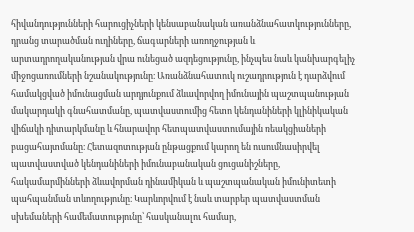հիվանդությունների հարուցիչների կենսաբանական առանձնահատկությունները, դրանց տարածման ուղիները, ճագարների առողջության և արտադրողականության վրա ունեցած ազդեցությունը, ինչպես նաև կանխարգելիչ միջոցառումների նշանակությունը։ Առանձնահատուկ ուշադրություն է դարձվում համակցված իմունացման արդյունքում ձևավորվող իմունային պաշտպանության մակարդակի գնահատմանը, պատվաստումից հետո կենդանիների կլինիկական վիճակի դիտարկմանը և հնարավոր հետպատվաստումային ռեակցիաների բացահայտմանը։ Հետազոտության ընթացքում կարող են ուսումնասիրվել պատվաստված կենդանիների իմունաբանական ցուցանիշները, հակամարմինների ձևավորման դինամիկան և պաշտպանական իմունիտետի պահպանման տևողությունը։ Կարևորվում է նաև տարբեր պատվաստման սխեմաների համեմատությունը՝ հասկանալու համար,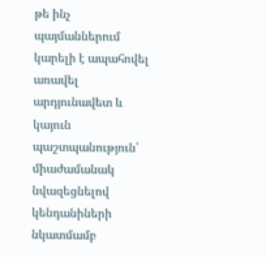թե ինչ պայմաններում կարելի է ապահովել առավել արդյունավետ և կայուն պաշտպանություն՝ միաժամանակ նվազեցնելով կենդանիների նկատմամբ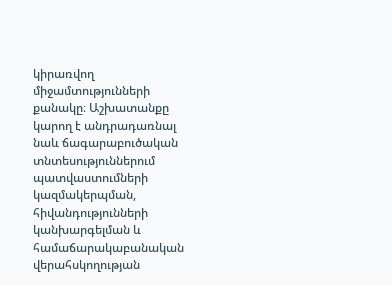կիրառվող միջամտությունների քանակը։ Աշխատանքը կարող է անդրադառնալ նաև ճագարաբուծական տնտեսություններում պատվաստումների կազմակերպման, հիվանդությունների կանխարգելման և համաճարակաբանական վերահսկողության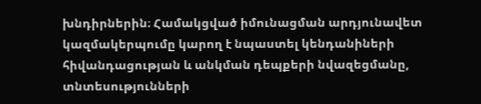խնդիրներին։ Համակցված իմունացման արդյունավետ կազմակերպումը կարող է նպաստել կենդանիների հիվանդացության և անկման դեպքերի նվազեցմանը, տնտեսությունների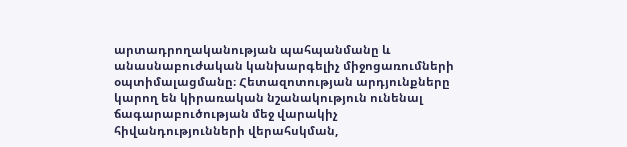արտադրողականության պահպանմանը և անասնաբուժական կանխարգելիչ միջոցառումների օպտիմալացմանը։ Հետազոտության արդյունքները կարող են կիրառական նշանակություն ունենալ ճագարաբուծության մեջ վարակիչ հիվանդությունների վերահսկման,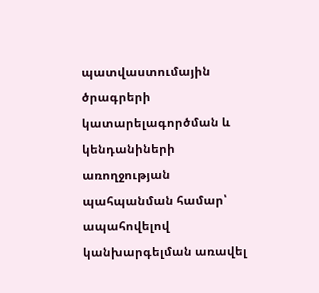պատվաստումային ծրագրերի կատարելագործման և կենդանիների առողջության պահպանման համար՝ ապահովելով կանխարգելման առավել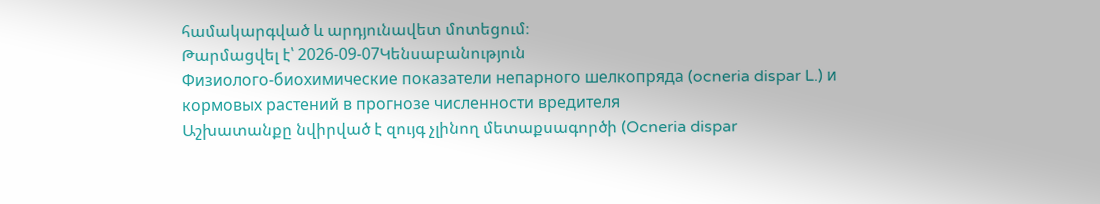համակարգված և արդյունավետ մոտեցում։
Թարմացվել է՝ 2026-09-07Կենսաբանություն
Физиолого-биохимические показатели непарного шелкопряда (ocneria dispar L.) и кормовых растений в прогнозе численности вредителя
Աշխատանքը նվիրված է զույգ չլինող մետաքսագործի (Ocneria dispar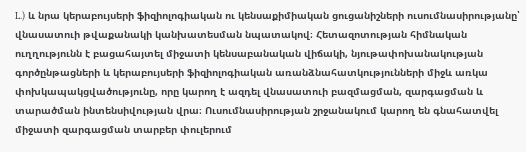L.) և նրա կերաբույսերի ֆիզիոլոգիական ու կենսաքիմիական ցուցանիշների ուսումնասիրությանը՝ վնասատուի թվաքանակի կանխատեսման նպատակով։ Հետազոտության հիմնական ուղղությունն է բացահայտել միջատի կենսաբանական վիճակի, նյութափոխանակության գործընթացների և կերաբույսերի ֆիզիոլոգիական առանձնահատկությունների միջև առկա փոխկապակցվածությունը, որը կարող է ազդել վնասատուի բազմացման, զարգացման և տարածման ինտենսիվության վրա։ Ուսումնասիրության շրջանակում կարող են գնահատվել միջատի զարգացման տարբեր փուլերում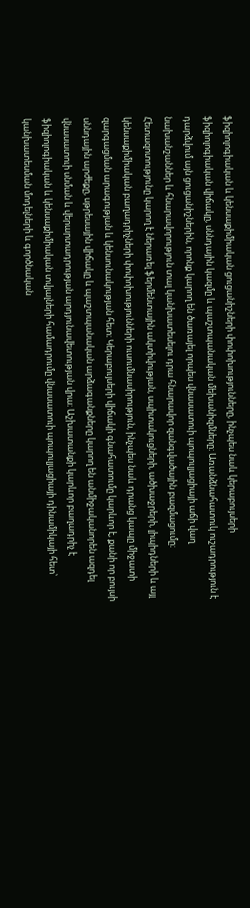ֆիզիոլոգիական և կենսաքիմիական ցուցանիշների փոփոխությունները, ինչպես նաև կերաբույսերի ֆիզիոլոգիական վիճակը, սննդային կազմը և պաշտպանական մեխանիզմները։ Առանձնահատուկ ուշադրություն է դարձվում այն ցուցանիշներին, որոնք կարող են ծառայել որպես վնասատուի պոպուլյացիայի աճի վաղ նախանշաններ և հնարավորություն տալ կանխատեսելու դրա հնարավոր զանգվածային բազմացումը։ Հետազոտությունը կարող է ներառել ֆերմենտային ակտիվության, սպիտակուցների, ածխաջրերի, լիպիդների և այլ կենսաքիմիական բաղադրիչների փոփոխությունների ուսումնասիրություն, ինչպես նաև դրանց կապը միջատի զարգացման արագության և կենսունակության հետ։ Կերաբույսերի վիճակի գնահատումը կարևոր է, քանի որ բույսի սննդային արժեքը, սթրեսային վիճակը և պաշտպանական արձագանքները կարող են անմիջականորեն ազդել վնասատուի սնման և վերարտադրության արդյունավետության վրա։ Աշխատանքի կարևոր բաղադրիչ է ֆիզիոլոգիական և կենսաքիմիական տվյալների համադրումը վնասատուի պոպուլյացիայի դինամիկայի հետ՝ կանխատեսման մոդելների և գործնական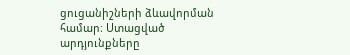ցուցանիշների ձևավորման համար։ Ստացված արդյունքները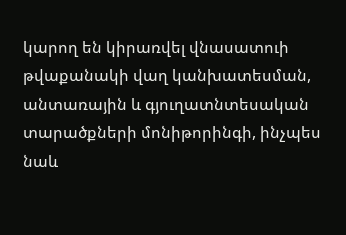կարող են կիրառվել վնասատուի թվաքանակի վաղ կանխատեսման, անտառային և գյուղատնտեսական տարածքների մոնիթորինգի, ինչպես նաև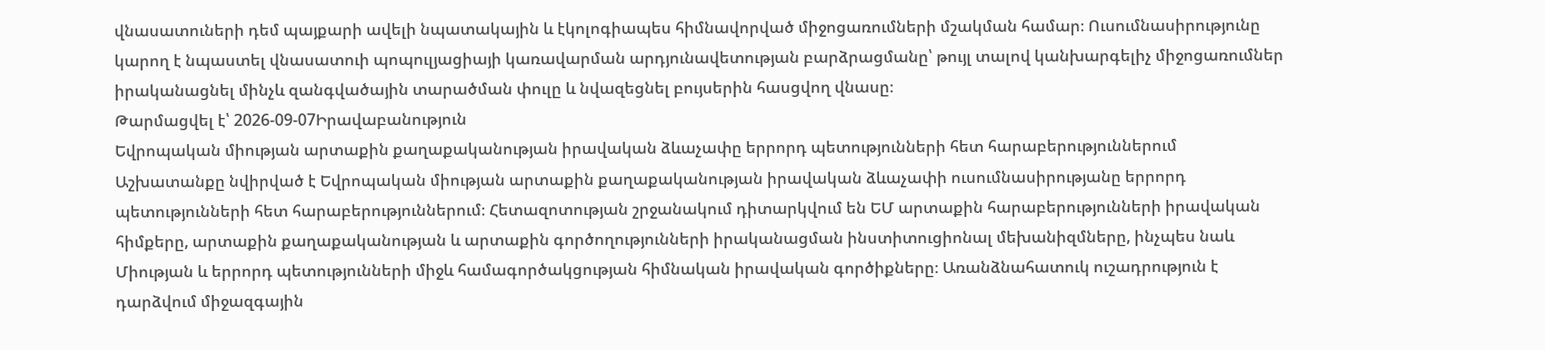վնասատուների դեմ պայքարի ավելի նպատակային և էկոլոգիապես հիմնավորված միջոցառումների մշակման համար։ Ուսումնասիրությունը կարող է նպաստել վնասատուի պոպուլյացիայի կառավարման արդյունավետության բարձրացմանը՝ թույլ տալով կանխարգելիչ միջոցառումներ իրականացնել մինչև զանգվածային տարածման փուլը և նվազեցնել բույսերին հասցվող վնասը։
Թարմացվել է՝ 2026-09-07Իրավաբանություն
Եվրոպական միության արտաքին քաղաքականության իրավական ձևաչափը երրորդ պետությունների հետ հարաբերություններում
Աշխատանքը նվիրված է Եվրոպական միության արտաքին քաղաքականության իրավական ձևաչափի ուսումնասիրությանը երրորդ պետությունների հետ հարաբերություններում։ Հետազոտության շրջանակում դիտարկվում են ԵՄ արտաքին հարաբերությունների իրավական հիմքերը, արտաքին քաղաքականության և արտաքին գործողությունների իրականացման ինստիտուցիոնալ մեխանիզմները, ինչպես նաև Միության և երրորդ պետությունների միջև համագործակցության հիմնական իրավական գործիքները։ Առանձնահատուկ ուշադրություն է դարձվում միջազգային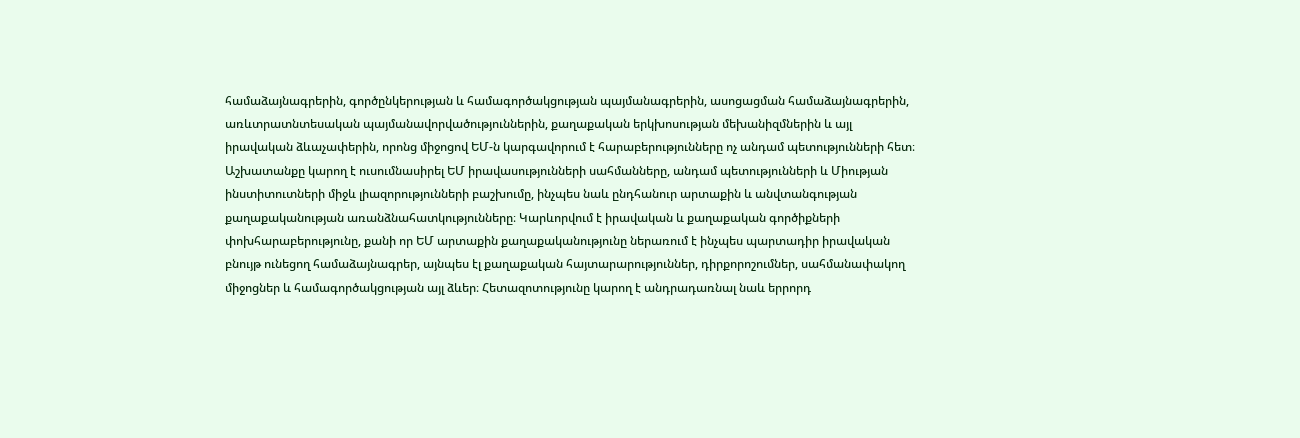համաձայնագրերին, գործընկերության և համագործակցության պայմանագրերին, ասոցացման համաձայնագրերին, առևտրատնտեսական պայմանավորվածություններին, քաղաքական երկխոսության մեխանիզմներին և այլ իրավական ձևաչափերին, որոնց միջոցով ԵՄ-ն կարգավորում է հարաբերությունները ոչ անդամ պետությունների հետ։ Աշխատանքը կարող է ուսումնասիրել ԵՄ իրավասությունների սահմանները, անդամ պետությունների և Միության ինստիտուտների միջև լիազորությունների բաշխումը, ինչպես նաև ընդհանուր արտաքին և անվտանգության քաղաքականության առանձնահատկությունները։ Կարևորվում է իրավական և քաղաքական գործիքների փոխհարաբերությունը, քանի որ ԵՄ արտաքին քաղաքականությունը ներառում է ինչպես պարտադիր իրավական բնույթ ունեցող համաձայնագրեր, այնպես էլ քաղաքական հայտարարություններ, դիրքորոշումներ, սահմանափակող միջոցներ և համագործակցության այլ ձևեր։ Հետազոտությունը կարող է անդրադառնալ նաև երրորդ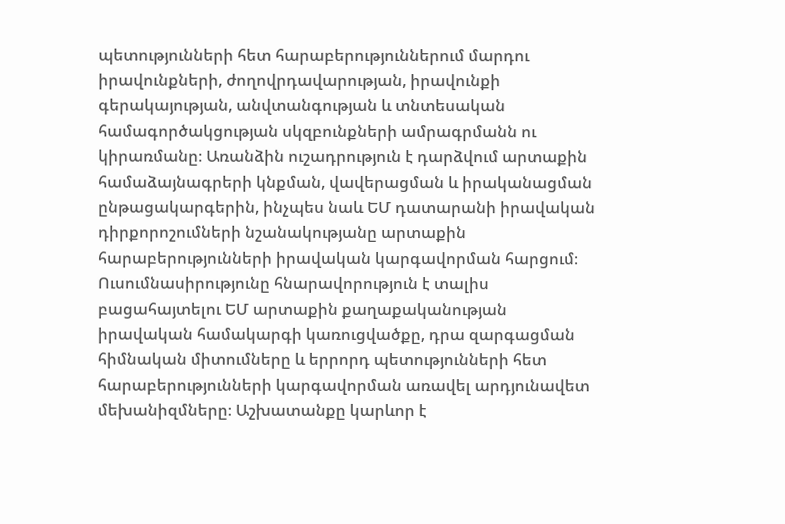պետությունների հետ հարաբերություններում մարդու իրավունքների, ժողովրդավարության, իրավունքի գերակայության, անվտանգության և տնտեսական համագործակցության սկզբունքների ամրագրմանն ու կիրառմանը։ Առանձին ուշադրություն է դարձվում արտաքին համաձայնագրերի կնքման, վավերացման և իրականացման ընթացակարգերին, ինչպես նաև ԵՄ դատարանի իրավական դիրքորոշումների նշանակությանը արտաքին հարաբերությունների իրավական կարգավորման հարցում։ Ուսումնասիրությունը հնարավորություն է տալիս բացահայտելու ԵՄ արտաքին քաղաքականության իրավական համակարգի կառուցվածքը, դրա զարգացման հիմնական միտումները և երրորդ պետությունների հետ հարաբերությունների կարգավորման առավել արդյունավետ մեխանիզմները։ Աշխատանքը կարևոր է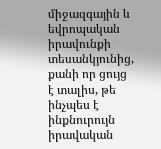միջազգային և եվրոպական իրավունքի տեսանկյունից, քանի որ ցույց է տալիս, թե ինչպես է ինքնուրույն իրավական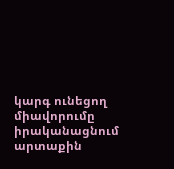կարգ ունեցող միավորումը իրականացնում արտաքին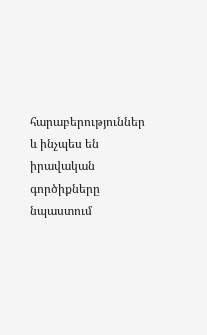հարաբերություններ և ինչպես են իրավական գործիքները նպաստում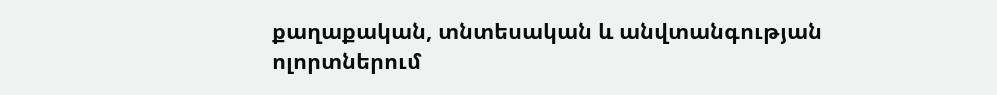քաղաքական, տնտեսական և անվտանգության ոլորտներում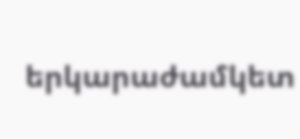երկարաժամկետ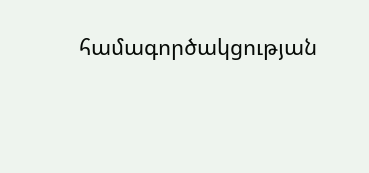համագործակցության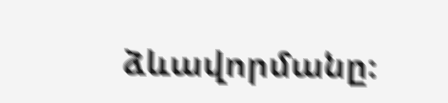ձևավորմանը։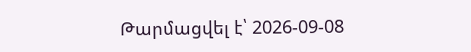Թարմացվել է՝ 2026-09-08